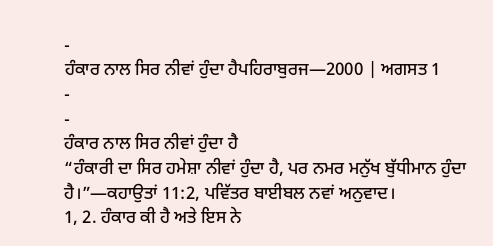-
ਹੰਕਾਰ ਨਾਲ ਸਿਰ ਨੀਵਾਂ ਹੁੰਦਾ ਹੈਪਹਿਰਾਬੁਰਜ—2000 | ਅਗਸਤ 1
-
-
ਹੰਕਾਰ ਨਾਲ ਸਿਰ ਨੀਵਾਂ ਹੁੰਦਾ ਹੈ
“ਹੰਕਾਰੀ ਦਾ ਸਿਰ ਹਮੇਸ਼ਾ ਨੀਵਾਂ ਹੁੰਦਾ ਹੈ, ਪਰ ਨਮਰ ਮਨੁੱਖ ਬੁੱਧੀਮਾਨ ਹੁੰਦਾ ਹੈ।”—ਕਹਾਉਤਾਂ 11:2, ਪਵਿੱਤਰ ਬਾਈਬਲ ਨਵਾਂ ਅਨੁਵਾਦ।
1, 2. ਹੰਕਾਰ ਕੀ ਹੈ ਅਤੇ ਇਸ ਨੇ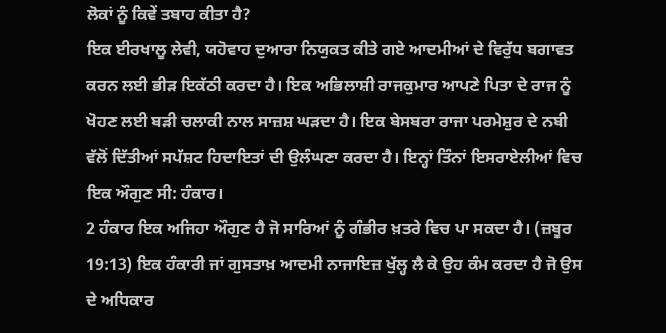ਲੋਕਾਂ ਨੂੰ ਕਿਵੇਂ ਤਬਾਹ ਕੀਤਾ ਹੈ?
ਇਕ ਈਰਖਾਲੂ ਲੇਵੀ, ਯਹੋਵਾਹ ਦੁਆਰਾ ਨਿਯੁਕਤ ਕੀਤੇ ਗਏ ਆਦਮੀਆਂ ਦੇ ਵਿਰੁੱਧ ਬਗਾਵਤ ਕਰਨ ਲਈ ਭੀੜ ਇਕੱਠੀ ਕਰਦਾ ਹੈ। ਇਕ ਅਭਿਲਾਸ਼ੀ ਰਾਜਕੁਮਾਰ ਆਪਣੇ ਪਿਤਾ ਦੇ ਰਾਜ ਨੂੰ ਖੋਹਣ ਲਈ ਬੜੀ ਚਲਾਕੀ ਨਾਲ ਸਾਜ਼ਸ਼ ਘੜਦਾ ਹੈ। ਇਕ ਬੇਸਬਰਾ ਰਾਜਾ ਪਰਮੇਸ਼ੁਰ ਦੇ ਨਬੀ ਵੱਲੋਂ ਦਿੱਤੀਆਂ ਸਪੱਸ਼ਟ ਹਿਦਾਇਤਾਂ ਦੀ ਉਲੰਘਣਾ ਕਰਦਾ ਹੈ। ਇਨ੍ਹਾਂ ਤਿੰਨਾਂ ਇਸਰਾਏਲੀਆਂ ਵਿਚ ਇਕ ਔਗੁਣ ਸੀ: ਹੰਕਾਰ।
2 ਹੰਕਾਰ ਇਕ ਅਜਿਹਾ ਔਗੁਣ ਹੈ ਜੋ ਸਾਰਿਆਂ ਨੂੰ ਗੰਭੀਰ ਖ਼ਤਰੇ ਵਿਚ ਪਾ ਸਕਦਾ ਹੈ। (ਜ਼ਬੂਰ 19:13) ਇਕ ਹੰਕਾਰੀ ਜਾਂ ਗੁਸਤਾਖ਼ ਆਦਮੀ ਨਾਜਾਇਜ਼ ਖੁੱਲ੍ਹ ਲੈ ਕੇ ਉਹ ਕੰਮ ਕਰਦਾ ਹੈ ਜੋ ਉਸ ਦੇ ਅਧਿਕਾਰ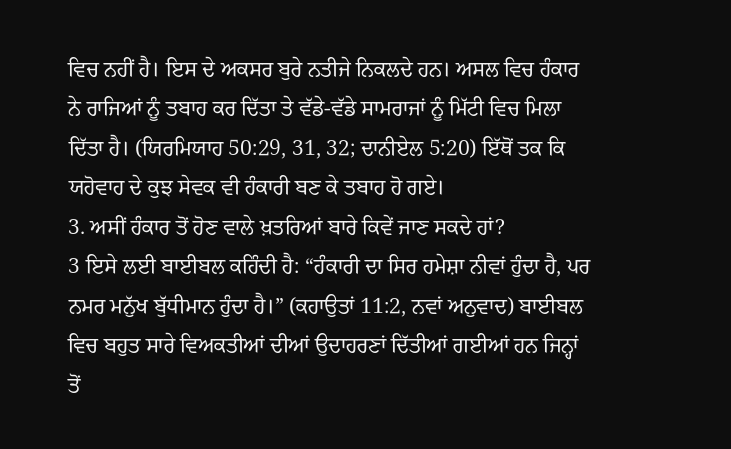ਵਿਚ ਨਹੀਂ ਹੈ। ਇਸ ਦੇ ਅਕਸਰ ਬੁਰੇ ਨਤੀਜੇ ਨਿਕਲਦੇ ਹਨ। ਅਸਲ ਵਿਚ ਹੰਕਾਰ ਨੇ ਰਾਜਿਆਂ ਨੂੰ ਤਬਾਹ ਕਰ ਦਿੱਤਾ ਤੇ ਵੱਡੇ-ਵੱਡੇ ਸਾਮਰਾਜਾਂ ਨੂੰ ਮਿੱਟੀ ਵਿਚ ਮਿਲਾ ਦਿੱਤਾ ਹੈ। (ਯਿਰਮਿਯਾਹ 50:29, 31, 32; ਦਾਨੀਏਲ 5:20) ਇੱਥੋਂ ਤਕ ਕਿ ਯਹੋਵਾਹ ਦੇ ਕੁਝ ਸੇਵਕ ਵੀ ਹੰਕਾਰੀ ਬਣ ਕੇ ਤਬਾਹ ਹੋ ਗਏ।
3. ਅਸੀਂ ਹੰਕਾਰ ਤੋਂ ਹੋਣ ਵਾਲੇ ਖ਼ਤਰਿਆਂ ਬਾਰੇ ਕਿਵੇਂ ਜਾਣ ਸਕਦੇ ਹਾਂ?
3 ਇਸੇ ਲਈ ਬਾਈਬਲ ਕਹਿੰਦੀ ਹੈ: “ਹੰਕਾਰੀ ਦਾ ਸਿਰ ਹਮੇਸ਼ਾ ਨੀਵਾਂ ਹੁੰਦਾ ਹੈ, ਪਰ ਨਮਰ ਮਨੁੱਖ ਬੁੱਧੀਮਾਨ ਹੁੰਦਾ ਹੈ।” (ਕਹਾਉਤਾਂ 11:2, ਨਵਾਂ ਅਨੁਵਾਦ) ਬਾਈਬਲ ਵਿਚ ਬਹੁਤ ਸਾਰੇ ਵਿਅਕਤੀਆਂ ਦੀਆਂ ਉਦਾਹਰਣਾਂ ਦਿੱਤੀਆਂ ਗਈਆਂ ਹਨ ਜਿਨ੍ਹਾਂ ਤੋਂ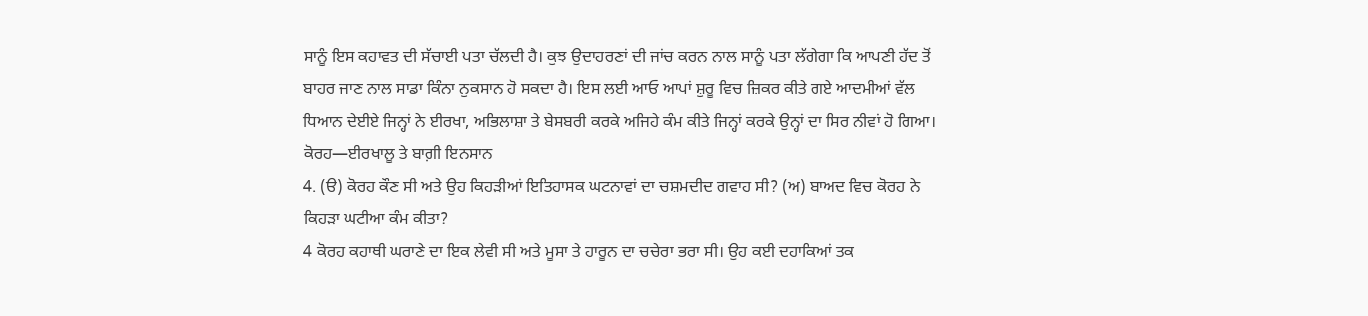ਸਾਨੂੰ ਇਸ ਕਹਾਵਤ ਦੀ ਸੱਚਾਈ ਪਤਾ ਚੱਲਦੀ ਹੈ। ਕੁਝ ਉਦਾਹਰਣਾਂ ਦੀ ਜਾਂਚ ਕਰਨ ਨਾਲ ਸਾਨੂੰ ਪਤਾ ਲੱਗੇਗਾ ਕਿ ਆਪਣੀ ਹੱਦ ਤੋਂ ਬਾਹਰ ਜਾਣ ਨਾਲ ਸਾਡਾ ਕਿੰਨਾ ਨੁਕਸਾਨ ਹੋ ਸਕਦਾ ਹੈ। ਇਸ ਲਈ ਆਓ ਆਪਾਂ ਸ਼ੁਰੂ ਵਿਚ ਜ਼ਿਕਰ ਕੀਤੇ ਗਏ ਆਦਮੀਆਂ ਵੱਲ ਧਿਆਨ ਦੇਈਏ ਜਿਨ੍ਹਾਂ ਨੇ ਈਰਖਾ, ਅਭਿਲਾਸ਼ਾ ਤੇ ਬੇਸਬਰੀ ਕਰਕੇ ਅਜਿਹੇ ਕੰਮ ਕੀਤੇ ਜਿਨ੍ਹਾਂ ਕਰਕੇ ਉਨ੍ਹਾਂ ਦਾ ਸਿਰ ਨੀਵਾਂ ਹੋ ਗਿਆ।
ਕੋਰਹ—ਈਰਖਾਲੂ ਤੇ ਬਾਗ਼ੀ ਇਨਸਾਨ
4. (ੳ) ਕੋਰਹ ਕੌਣ ਸੀ ਅਤੇ ਉਹ ਕਿਹੜੀਆਂ ਇਤਿਹਾਸਕ ਘਟਨਾਵਾਂ ਦਾ ਚਸ਼ਮਦੀਦ ਗਵਾਹ ਸੀ? (ਅ) ਬਾਅਦ ਵਿਚ ਕੋਰਹ ਨੇ ਕਿਹੜਾ ਘਟੀਆ ਕੰਮ ਕੀਤਾ?
4 ਕੋਰਹ ਕਹਾਥੀ ਘਰਾਣੇ ਦਾ ਇਕ ਲੇਵੀ ਸੀ ਅਤੇ ਮੂਸਾ ਤੇ ਹਾਰੂਨ ਦਾ ਚਚੇਰਾ ਭਰਾ ਸੀ। ਉਹ ਕਈ ਦਹਾਕਿਆਂ ਤਕ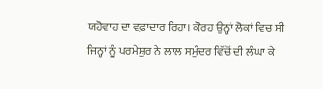ਯਹੋਵਾਹ ਦਾ ਵਫ਼ਾਦਾਰ ਰਿਹਾ। ਕੋਰਹ ਉਨ੍ਹਾਂ ਲੋਕਾਂ ਵਿਚ ਸੀ ਜਿਨ੍ਹਾਂ ਨੂੰ ਪਰਮੇਸ਼ੁਰ ਨੇ ਲਾਲ ਸਮੁੰਦਰ ਵਿੱਚੋਂ ਦੀ ਲੰਘਾ ਕੇ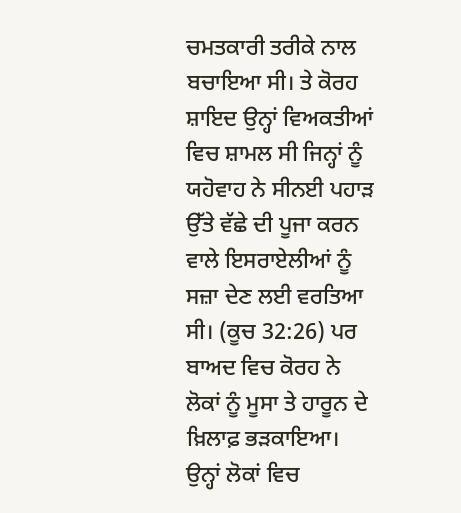ਚਮਤਕਾਰੀ ਤਰੀਕੇ ਨਾਲ ਬਚਾਇਆ ਸੀ। ਤੇ ਕੋਰਹ ਸ਼ਾਇਦ ਉਨ੍ਹਾਂ ਵਿਅਕਤੀਆਂ ਵਿਚ ਸ਼ਾਮਲ ਸੀ ਜਿਨ੍ਹਾਂ ਨੂੰ ਯਹੋਵਾਹ ਨੇ ਸੀਨਈ ਪਹਾੜ ਉੱਤੇ ਵੱਛੇ ਦੀ ਪੂਜਾ ਕਰਨ ਵਾਲੇ ਇਸਰਾਏਲੀਆਂ ਨੂੰ ਸਜ਼ਾ ਦੇਣ ਲਈ ਵਰਤਿਆ ਸੀ। (ਕੂਚ 32:26) ਪਰ ਬਾਅਦ ਵਿਚ ਕੋਰਹ ਨੇ ਲੋਕਾਂ ਨੂੰ ਮੂਸਾ ਤੇ ਹਾਰੂਨ ਦੇ ਖ਼ਿਲਾਫ਼ ਭੜਕਾਇਆ। ਉਨ੍ਹਾਂ ਲੋਕਾਂ ਵਿਚ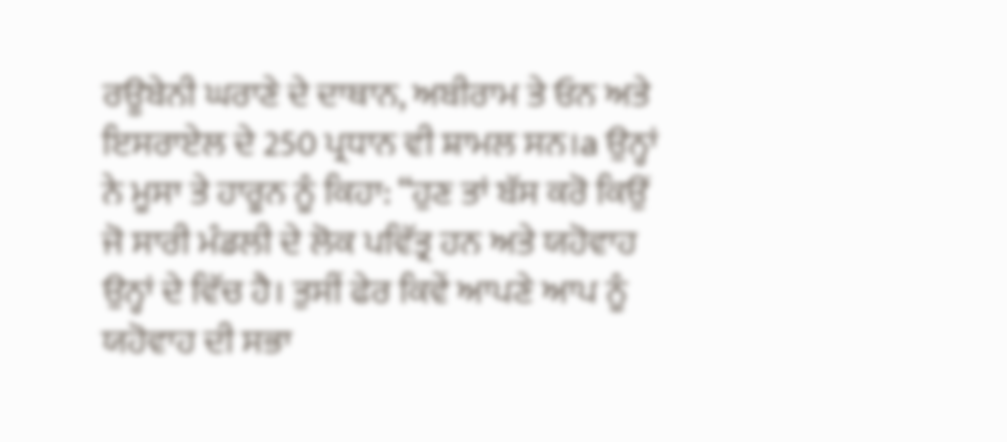ਰਊਬੇਨੀ ਘਰਾਣੇ ਦੇ ਦਾਥਾਨ, ਅਬੀਰਾਮ ਤੇ ਓਨ ਅਤੇ ਇਸਰਾਏਲ ਦੇ 250 ਪ੍ਰਧਾਨ ਵੀ ਸ਼ਾਮਲ ਸਨ।a ਉਨ੍ਹਾਂ ਨੇ ਮੂਸਾ ਤੇ ਹਾਰੂਨ ਨੂੰ ਕਿਹਾ: “ਹੁਣ ਤਾਂ ਬੱਸ ਕਰੋ ਕਿਉਂ ਜੋ ਸਾਰੀ ਮੰਡਲੀ ਦੇ ਲੋਕ ਪਵਿੱਤ੍ਰ ਹਨ ਅਤੇ ਯਹੋਵਾਹ ਉਨ੍ਹਾਂ ਦੇ ਵਿੱਚ ਹੈ। ਤੁਸੀਂ ਫੇਰ ਕਿਵੇਂ ਆਪਣੇ ਆਪ ਨੂੰ ਯਹੋਵਾਹ ਦੀ ਸਭਾ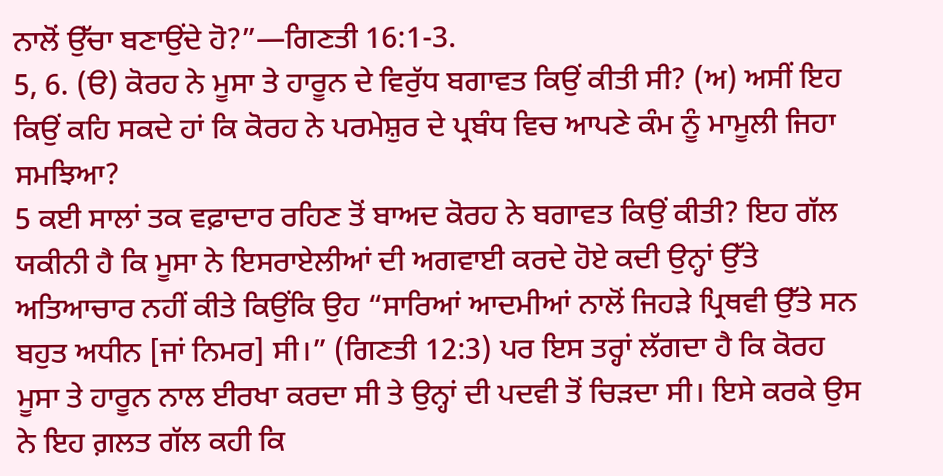ਨਾਲੋਂ ਉੱਚਾ ਬਣਾਉਂਦੇ ਹੋ?”—ਗਿਣਤੀ 16:1-3.
5, 6. (ੳ) ਕੋਰਹ ਨੇ ਮੂਸਾ ਤੇ ਹਾਰੂਨ ਦੇ ਵਿਰੁੱਧ ਬਗਾਵਤ ਕਿਉਂ ਕੀਤੀ ਸੀ? (ਅ) ਅਸੀਂ ਇਹ ਕਿਉਂ ਕਹਿ ਸਕਦੇ ਹਾਂ ਕਿ ਕੋਰਹ ਨੇ ਪਰਮੇਸ਼ੁਰ ਦੇ ਪ੍ਰਬੰਧ ਵਿਚ ਆਪਣੇ ਕੰਮ ਨੂੰ ਮਾਮੂਲੀ ਜਿਹਾ ਸਮਝਿਆ?
5 ਕਈ ਸਾਲਾਂ ਤਕ ਵਫ਼ਾਦਾਰ ਰਹਿਣ ਤੋਂ ਬਾਅਦ ਕੋਰਹ ਨੇ ਬਗਾਵਤ ਕਿਉਂ ਕੀਤੀ? ਇਹ ਗੱਲ ਯਕੀਨੀ ਹੈ ਕਿ ਮੂਸਾ ਨੇ ਇਸਰਾਏਲੀਆਂ ਦੀ ਅਗਵਾਈ ਕਰਦੇ ਹੋਏ ਕਦੀ ਉਨ੍ਹਾਂ ਉੱਤੇ ਅਤਿਆਚਾਰ ਨਹੀਂ ਕੀਤੇ ਕਿਉਂਕਿ ਉਹ “ਸਾਰਿਆਂ ਆਦਮੀਆਂ ਨਾਲੋਂ ਜਿਹੜੇ ਪ੍ਰਿਥਵੀ ਉੱਤੇ ਸਨ ਬਹੁਤ ਅਧੀਨ [ਜਾਂ ਨਿਮਰ] ਸੀ।” (ਗਿਣਤੀ 12:3) ਪਰ ਇਸ ਤਰ੍ਹਾਂ ਲੱਗਦਾ ਹੈ ਕਿ ਕੋਰਹ ਮੂਸਾ ਤੇ ਹਾਰੂਨ ਨਾਲ ਈਰਖਾ ਕਰਦਾ ਸੀ ਤੇ ਉਨ੍ਹਾਂ ਦੀ ਪਦਵੀ ਤੋਂ ਚਿੜਦਾ ਸੀ। ਇਸੇ ਕਰਕੇ ਉਸ ਨੇ ਇਹ ਗ਼ਲਤ ਗੱਲ ਕਹੀ ਕਿ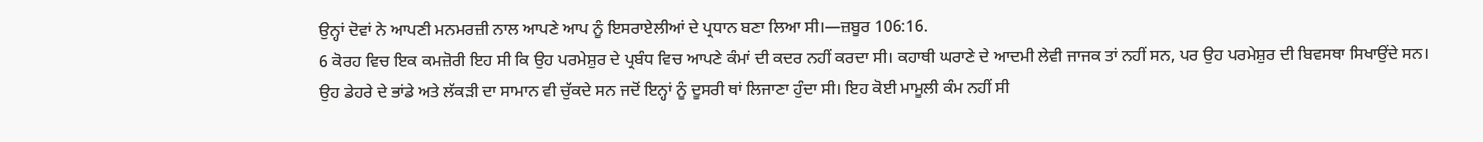ਉਨ੍ਹਾਂ ਦੋਵਾਂ ਨੇ ਆਪਣੀ ਮਨਮਰਜ਼ੀ ਨਾਲ ਆਪਣੇ ਆਪ ਨੂੰ ਇਸਰਾਏਲੀਆਂ ਦੇ ਪ੍ਰਧਾਨ ਬਣਾ ਲਿਆ ਸੀ।—ਜ਼ਬੂਰ 106:16.
6 ਕੋਰਹ ਵਿਚ ਇਕ ਕਮਜ਼ੋਰੀ ਇਹ ਸੀ ਕਿ ਉਹ ਪਰਮੇਸ਼ੁਰ ਦੇ ਪ੍ਰਬੰਧ ਵਿਚ ਆਪਣੇ ਕੰਮਾਂ ਦੀ ਕਦਰ ਨਹੀਂ ਕਰਦਾ ਸੀ। ਕਹਾਥੀ ਘਰਾਣੇ ਦੇ ਆਦਮੀ ਲੇਵੀ ਜਾਜਕ ਤਾਂ ਨਹੀਂ ਸਨ, ਪਰ ਉਹ ਪਰਮੇਸ਼ੁਰ ਦੀ ਬਿਵਸਥਾ ਸਿਖਾਉਂਦੇ ਸਨ। ਉਹ ਡੇਹਰੇ ਦੇ ਭਾਂਡੇ ਅਤੇ ਲੱਕੜੀ ਦਾ ਸਾਮਾਨ ਵੀ ਚੁੱਕਦੇ ਸਨ ਜਦੋਂ ਇਨ੍ਹਾਂ ਨੂੰ ਦੂਸਰੀ ਥਾਂ ਲਿਜਾਣਾ ਹੁੰਦਾ ਸੀ। ਇਹ ਕੋਈ ਮਾਮੂਲੀ ਕੰਮ ਨਹੀਂ ਸੀ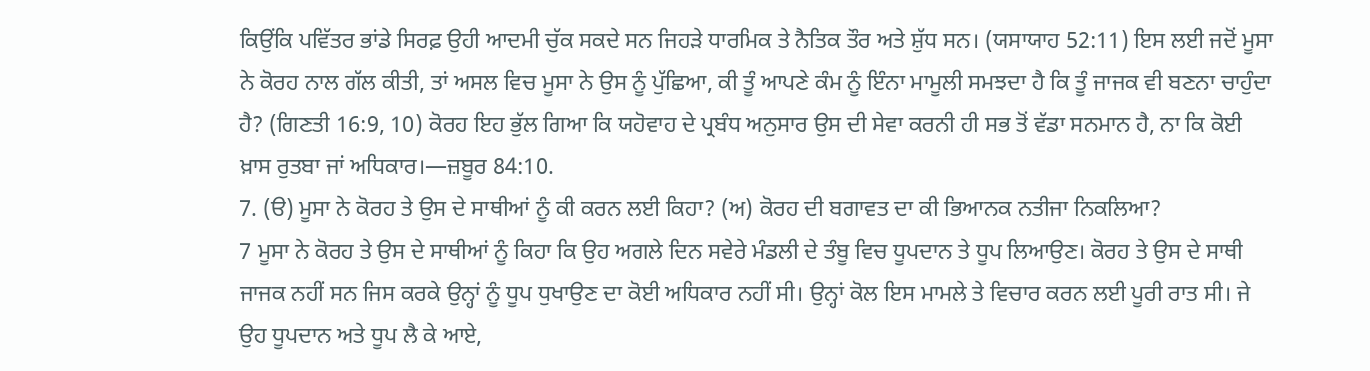ਕਿਉਂਕਿ ਪਵਿੱਤਰ ਭਾਂਡੇ ਸਿਰਫ਼ ਉਹੀ ਆਦਮੀ ਚੁੱਕ ਸਕਦੇ ਸਨ ਜਿਹੜੇ ਧਾਰਮਿਕ ਤੇ ਨੈਤਿਕ ਤੌਰ ਅਤੇ ਸ਼ੁੱਧ ਸਨ। (ਯਸਾਯਾਹ 52:11) ਇਸ ਲਈ ਜਦੋਂ ਮੂਸਾ ਨੇ ਕੋਰਹ ਨਾਲ ਗੱਲ ਕੀਤੀ, ਤਾਂ ਅਸਲ ਵਿਚ ਮੂਸਾ ਨੇ ਉਸ ਨੂੰ ਪੁੱਛਿਆ, ਕੀ ਤੂੰ ਆਪਣੇ ਕੰਮ ਨੂੰ ਇੰਨਾ ਮਾਮੂਲੀ ਸਮਝਦਾ ਹੈ ਕਿ ਤੂੰ ਜਾਜਕ ਵੀ ਬਣਨਾ ਚਾਹੁੰਦਾ ਹੈ? (ਗਿਣਤੀ 16:9, 10) ਕੋਰਹ ਇਹ ਭੁੱਲ ਗਿਆ ਕਿ ਯਹੋਵਾਹ ਦੇ ਪ੍ਰਬੰਧ ਅਨੁਸਾਰ ਉਸ ਦੀ ਸੇਵਾ ਕਰਨੀ ਹੀ ਸਭ ਤੋਂ ਵੱਡਾ ਸਨਮਾਨ ਹੈ, ਨਾ ਕਿ ਕੋਈ ਖ਼ਾਸ ਰੁਤਬਾ ਜਾਂ ਅਧਿਕਾਰ।—ਜ਼ਬੂਰ 84:10.
7. (ੳ) ਮੂਸਾ ਨੇ ਕੋਰਹ ਤੇ ਉਸ ਦੇ ਸਾਥੀਆਂ ਨੂੰ ਕੀ ਕਰਨ ਲਈ ਕਿਹਾ? (ਅ) ਕੋਰਹ ਦੀ ਬਗਾਵਤ ਦਾ ਕੀ ਭਿਆਨਕ ਨਤੀਜਾ ਨਿਕਲਿਆ?
7 ਮੂਸਾ ਨੇ ਕੋਰਹ ਤੇ ਉਸ ਦੇ ਸਾਥੀਆਂ ਨੂੰ ਕਿਹਾ ਕਿ ਉਹ ਅਗਲੇ ਦਿਨ ਸਵੇਰੇ ਮੰਡਲੀ ਦੇ ਤੰਬੂ ਵਿਚ ਧੂਪਦਾਨ ਤੇ ਧੂਪ ਲਿਆਉਣ। ਕੋਰਹ ਤੇ ਉਸ ਦੇ ਸਾਥੀ ਜਾਜਕ ਨਹੀਂ ਸਨ ਜਿਸ ਕਰਕੇ ਉਨ੍ਹਾਂ ਨੂੰ ਧੂਪ ਧੁਖਾਉਣ ਦਾ ਕੋਈ ਅਧਿਕਾਰ ਨਹੀਂ ਸੀ। ਉਨ੍ਹਾਂ ਕੋਲ ਇਸ ਮਾਮਲੇ ਤੇ ਵਿਚਾਰ ਕਰਨ ਲਈ ਪੂਰੀ ਰਾਤ ਸੀ। ਜੇ ਉਹ ਧੂਪਦਾਨ ਅਤੇ ਧੂਪ ਲੈ ਕੇ ਆਏ,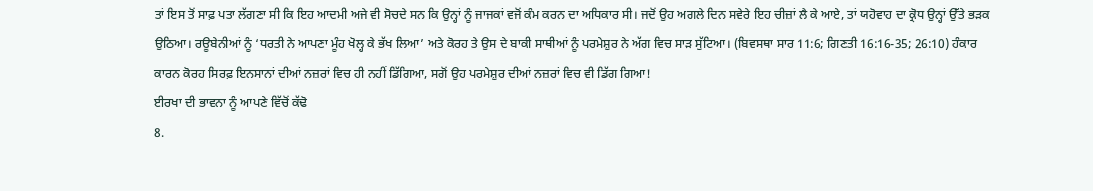ਤਾਂ ਇਸ ਤੋਂ ਸਾਫ਼ ਪਤਾ ਲੱਗਣਾ ਸੀ ਕਿ ਇਹ ਆਦਮੀ ਅਜੇ ਵੀ ਸੋਚਦੇ ਸਨ ਕਿ ਉਨ੍ਹਾਂ ਨੂੰ ਜਾਜਕਾਂ ਵਜੋਂ ਕੰਮ ਕਰਨ ਦਾ ਅਧਿਕਾਰ ਸੀ। ਜਦੋਂ ਉਹ ਅਗਲੇ ਦਿਨ ਸਵੇਰੇ ਇਹ ਚੀਜ਼ਾਂ ਲੈ ਕੇ ਆਏ, ਤਾਂ ਯਹੋਵਾਹ ਦਾ ਕ੍ਰੋਧ ਉਨ੍ਹਾਂ ਉੱਤੇ ਭੜਕ ਉਠਿਆ। ਰਊਬੇਨੀਆਂ ਨੂੰ ‘ਧਰਤੀ ਨੇ ਆਪਣਾ ਮੂੰਹ ਖੋਲ੍ਹ ਕੇ ਭੱਖ ਲਿਆ’ ਅਤੇ ਕੋਰਹ ਤੇ ਉਸ ਦੇ ਬਾਕੀ ਸਾਥੀਆਂ ਨੂੰ ਪਰਮੇਸ਼ੁਰ ਨੇ ਅੱਗ ਵਿਚ ਸਾੜ ਸੁੱਟਿਆ। (ਬਿਵਸਥਾ ਸਾਰ 11:6; ਗਿਣਤੀ 16:16-35; 26:10) ਹੰਕਾਰ ਕਾਰਨ ਕੋਰਹ ਸਿਰਫ਼ ਇਨਸਾਨਾਂ ਦੀਆਂ ਨਜ਼ਰਾਂ ਵਿਚ ਹੀ ਨਹੀਂ ਡਿੱਗਿਆ, ਸਗੋਂ ਉਹ ਪਰਮੇਸ਼ੁਰ ਦੀਆਂ ਨਜ਼ਰਾਂ ਵਿਚ ਵੀ ਡਿੱਗ ਗਿਆ!
ਈਰਖਾ ਦੀ ਭਾਵਨਾ ਨੂੰ ਆਪਣੇ ਵਿੱਚੋਂ ਕੱਢੋ
8.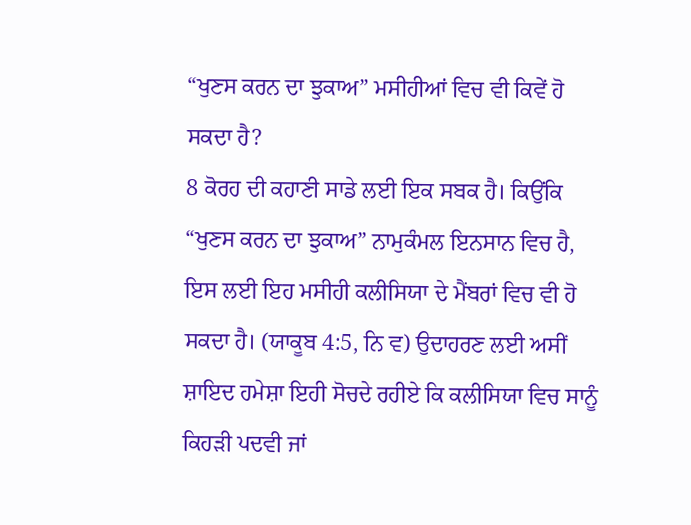“ਖੁਣਸ ਕਰਨ ਦਾ ਝੁਕਾਅ” ਮਸੀਹੀਆਂ ਵਿਚ ਵੀ ਕਿਵੇਂ ਹੋ ਸਕਦਾ ਹੈ?
8 ਕੋਰਹ ਦੀ ਕਹਾਣੀ ਸਾਡੇ ਲਈ ਇਕ ਸਬਕ ਹੈ। ਕਿਉਂਕਿ “ਖੁਣਸ ਕਰਨ ਦਾ ਝੁਕਾਅ” ਨਾਮੁਕੰਮਲ ਇਨਸਾਨ ਵਿਚ ਹੈ, ਇਸ ਲਈ ਇਹ ਮਸੀਹੀ ਕਲੀਸਿਯਾ ਦੇ ਮੈਂਬਰਾਂ ਵਿਚ ਵੀ ਹੋ ਸਕਦਾ ਹੈ। (ਯਾਕੂਬ 4:5, ਨਿ ਵ) ਉਦਾਹਰਣ ਲਈ ਅਸੀਂ ਸ਼ਾਇਦ ਹਮੇਸ਼ਾ ਇਹੀ ਸੋਚਦੇ ਰਹੀਏ ਕਿ ਕਲੀਸਿਯਾ ਵਿਚ ਸਾਨੂੰ ਕਿਹੜੀ ਪਦਵੀ ਜਾਂ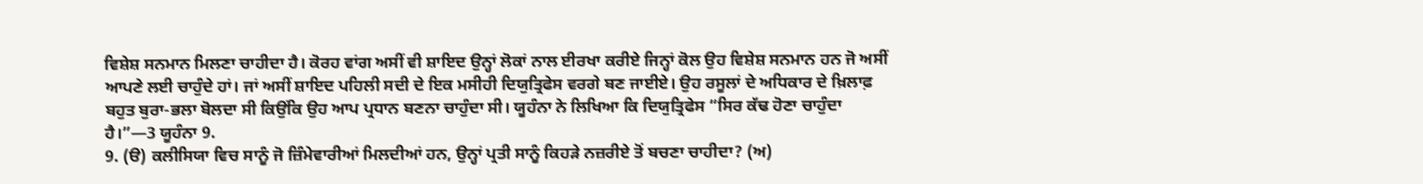ਵਿਸ਼ੇਸ਼ ਸਨਮਾਨ ਮਿਲਣਾ ਚਾਹੀਦਾ ਹੈ। ਕੋਰਹ ਵਾਂਗ ਅਸੀਂ ਵੀ ਸ਼ਾਇਦ ਉਨ੍ਹਾਂ ਲੋਕਾਂ ਨਾਲ ਈਰਖਾ ਕਰੀਏ ਜਿਨ੍ਹਾਂ ਕੋਲ ਉਹ ਵਿਸ਼ੇਸ਼ ਸਨਮਾਨ ਹਨ ਜੋ ਅਸੀਂ ਆਪਣੇ ਲਈ ਚਾਹੁੰਦੇ ਹਾਂ। ਜਾਂ ਅਸੀਂ ਸ਼ਾਇਦ ਪਹਿਲੀ ਸਦੀ ਦੇ ਇਕ ਮਸੀਹੀ ਦਿਯੁਤ੍ਰਿਫੇਸ ਵਰਗੇ ਬਣ ਜਾਈਏ। ਉਹ ਰਸੂਲਾਂ ਦੇ ਅਧਿਕਾਰ ਦੇ ਖ਼ਿਲਾਫ਼ ਬਹੁਤ ਬੁਰਾ-ਭਲਾ ਬੋਲਦਾ ਸੀ ਕਿਉਂਕਿ ਉਹ ਆਪ ਪ੍ਰਧਾਨ ਬਣਨਾ ਚਾਹੁੰਦਾ ਸੀ। ਯੂਹੰਨਾ ਨੇ ਲਿਖਿਆ ਕਿ ਦਿਯੁਤ੍ਰਿਫੇਸ “ਸਿਰ ਕੱਢ ਹੋਣਾ ਚਾਹੁੰਦਾ ਹੈ।”—3 ਯੂਹੰਨਾ 9.
9. (ੳ) ਕਲੀਸਿਯਾ ਵਿਚ ਸਾਨੂੰ ਜੋ ਜ਼ਿੰਮੇਵਾਰੀਆਂ ਮਿਲਦੀਆਂ ਹਨ, ਉਨ੍ਹਾਂ ਪ੍ਰਤੀ ਸਾਨੂੰ ਕਿਹੜੇ ਨਜ਼ਰੀਏ ਤੋਂ ਬਚਣਾ ਚਾਹੀਦਾ? (ਅ)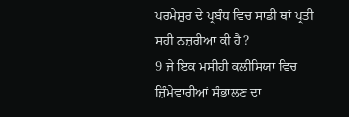ਪਰਮੇਸ਼ੁਰ ਦੇ ਪ੍ਰਬੰਧ ਵਿਚ ਸਾਡੀ ਥਾਂ ਪ੍ਰਤੀ ਸਹੀ ਨਜ਼ਰੀਆ ਕੀ ਹੈ?
9 ਜੇ ਇਕ ਮਸੀਹੀ ਕਲੀਸਿਯਾ ਵਿਚ ਜ਼ਿੰਮੇਵਾਰੀਆਂ ਸੰਭਾਲਣ ਦਾ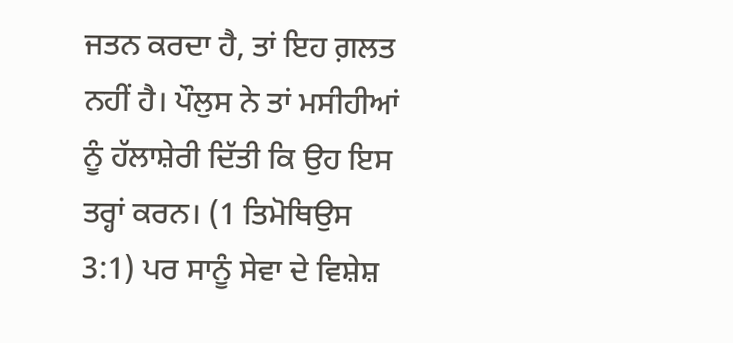ਜਤਨ ਕਰਦਾ ਹੈ, ਤਾਂ ਇਹ ਗ਼ਲਤ ਨਹੀਂ ਹੈ। ਪੌਲੁਸ ਨੇ ਤਾਂ ਮਸੀਹੀਆਂ ਨੂੰ ਹੱਲਾਸ਼ੇਰੀ ਦਿੱਤੀ ਕਿ ਉਹ ਇਸ ਤਰ੍ਹਾਂ ਕਰਨ। (1 ਤਿਮੋਥਿਉਸ 3:1) ਪਰ ਸਾਨੂੰ ਸੇਵਾ ਦੇ ਵਿਸ਼ੇਸ਼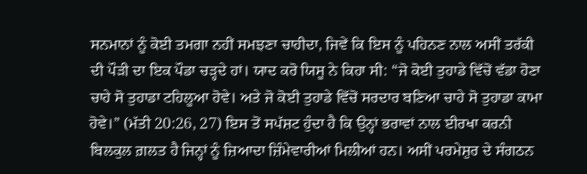ਸਨਮਾਨਾਂ ਨੂੰ ਕੋਈ ਤਮਗਾ ਨਹੀਂ ਸਮਝਣਾ ਚਾਹੀਦਾ, ਜਿਵੇਂ ਕਿ ਇਸ ਨੂੰ ਪਹਿਨਣ ਨਾਲ ਅਸੀਂ ਤਰੱਕੀ ਦੀ ਪੌੜੀ ਦਾ ਇਕ ਪੌਡਾ ਚੜ੍ਹਦੇ ਹਾਂ। ਯਾਦ ਕਰੋ ਯਿਸੂ ਨੇ ਕਿਹਾ ਸੀ: “ਜੋ ਕੋਈ ਤੁਹਾਡੇ ਵਿੱਚੋਂ ਵੱਡਾ ਹੋਣਾ ਚਾਹੇ ਸੋ ਤੁਹਾਡਾ ਟਹਿਲੂਆ ਹੋਵੇ। ਅਤੇ ਜੋ ਕੋਈ ਤੁਹਾਡੇ ਵਿੱਚੋਂ ਸਰਦਾਰ ਬਣਿਆ ਚਾਹੇ ਸੋ ਤੁਹਾਡਾ ਕਾਮਾ ਹੋਵੇ।” (ਮੱਤੀ 20:26, 27) ਇਸ ਤੋਂ ਸਪੱਸ਼ਟ ਹੁੰਦਾ ਹੈ ਕਿ ਉਨ੍ਹਾਂ ਭਰਾਵਾਂ ਨਾਲ ਈਰਖਾ ਕਰਨੀ ਬਿਲਕੁਲ ਗ਼ਲਤ ਹੈ ਜਿਨ੍ਹਾਂ ਨੂੰ ਜ਼ਿਆਦਾ ਜ਼ਿੰਮੇਵਾਰੀਆਂ ਮਿਲੀਆਂ ਹਨ। ਅਸੀਂ ਪਰਮੇਸ਼ੁਰ ਦੇ ਸੰਗਠਨ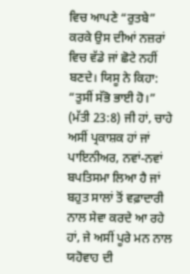ਵਿਚ ਆਪਣੇ “ਰੁਤਬੇ” ਕਰਕੇ ਉਸ ਦੀਆਂ ਨਜ਼ਰਾਂ ਵਿਚ ਵੱਡੇ ਜਾਂ ਛੋਟੇ ਨਹੀਂ ਬਣਦੇ। ਯਿਸੂ ਨੇ ਕਿਹਾ: “ਤੁਸੀਂ ਸੱਭੋ ਭਾਈ ਹੋ।” (ਮੱਤੀ 23:8) ਜੀ ਹਾਂ, ਚਾਹੇ ਅਸੀਂ ਪ੍ਰਕਾਸ਼ਕ ਹਾਂ ਜਾਂ ਪਾਇਨੀਅਰ, ਨਵਾਂ-ਨਵਾਂ ਬਪਤਿਸਮਾ ਲਿਆ ਹੈ ਜਾਂ ਬਹੁਤ ਸਾਲਾਂ ਤੋਂ ਵਫ਼ਾਦਾਰੀ ਨਾਲ ਸੇਵਾ ਕਰਦੇ ਆ ਰਹੇ ਹਾਂ, ਜੇ ਅਸੀਂ ਪੂਰੇ ਮਨ ਨਾਲ ਯਹੋਵਾਹ ਦੀ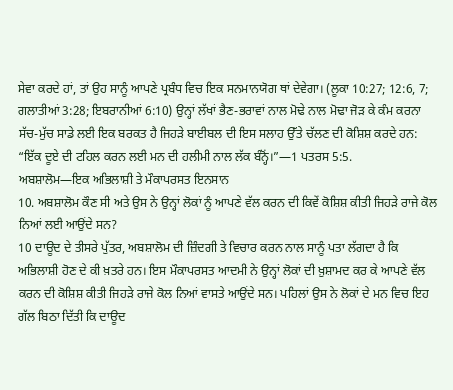ਸੇਵਾ ਕਰਦੇ ਹਾਂ, ਤਾਂ ਉਹ ਸਾਨੂੰ ਆਪਣੇ ਪ੍ਰਬੰਧ ਵਿਚ ਇਕ ਸਨਮਾਨਯੋਗ ਥਾਂ ਦੇਵੇਗਾ। (ਲੂਕਾ 10:27; 12:6, 7; ਗਲਾਤੀਆਂ 3:28; ਇਬਰਾਨੀਆਂ 6:10) ਉਨ੍ਹਾਂ ਲੱਖਾਂ ਭੈਣ-ਭਰਾਵਾਂ ਨਾਲ ਮੋਢੇ ਨਾਲ ਮੋਢਾ ਜੋੜ ਕੇ ਕੰਮ ਕਰਨਾ ਸੱਚ-ਮੁੱਚ ਸਾਡੇ ਲਈ ਇਕ ਬਰਕਤ ਹੈ ਜਿਹੜੇ ਬਾਈਬਲ ਦੀ ਇਸ ਸਲਾਹ ਉੱਤੇ ਚੱਲਣ ਦੀ ਕੋਸ਼ਿਸ਼ ਕਰਦੇ ਹਨ: “ਇੱਕ ਦੂਏ ਦੀ ਟਹਿਲ ਕਰਨ ਲਈ ਮਨ ਦੀ ਹਲੀਮੀ ਨਾਲ ਲੱਕ ਬੰਨ੍ਹੋਂ।”—1 ਪਤਰਸ 5:5.
ਅਬਸ਼ਾਲੋਮ—ਇਕ ਅਭਿਲਾਸ਼ੀ ਤੇ ਮੌਕਾਪਰਸਤ ਇਨਸਾਨ
10. ਅਬਸ਼ਾਲੋਮ ਕੌਣ ਸੀ ਅਤੇ ਉਸ ਨੇ ਉਨ੍ਹਾਂ ਲੋਕਾਂ ਨੂੰ ਆਪਣੇ ਵੱਲ ਕਰਨ ਦੀ ਕਿਵੇਂ ਕੋਸ਼ਿਸ਼ ਕੀਤੀ ਜਿਹੜੇ ਰਾਜੇ ਕੋਲ ਨਿਆਂ ਲਈ ਆਉਂਦੇ ਸਨ?
10 ਦਾਊਦ ਦੇ ਤੀਸਰੇ ਪੁੱਤਰ, ਅਬਸ਼ਾਲੋਮ ਦੀ ਜ਼ਿੰਦਗੀ ਤੇ ਵਿਚਾਰ ਕਰਨ ਨਾਲ ਸਾਨੂੰ ਪਤਾ ਲੱਗਦਾ ਹੈ ਕਿ ਅਭਿਲਾਸ਼ੀ ਹੋਣ ਦੇ ਕੀ ਖ਼ਤਰੇ ਹਨ। ਇਸ ਮੌਕਾਪਰਸਤ ਆਦਮੀ ਨੇ ਉਨ੍ਹਾਂ ਲੋਕਾਂ ਦੀ ਖ਼ੁਸ਼ਾਮਦ ਕਰ ਕੇ ਆਪਣੇ ਵੱਲ ਕਰਨ ਦੀ ਕੋਸ਼ਿਸ਼ ਕੀਤੀ ਜਿਹੜੇ ਰਾਜੇ ਕੋਲ ਨਿਆਂ ਵਾਸਤੇ ਆਉਂਦੇ ਸਨ। ਪਹਿਲਾਂ ਉਸ ਨੇ ਲੋਕਾਂ ਦੇ ਮਨ ਵਿਚ ਇਹ ਗੱਲ ਬਿਠਾ ਦਿੱਤੀ ਕਿ ਦਾਊਦ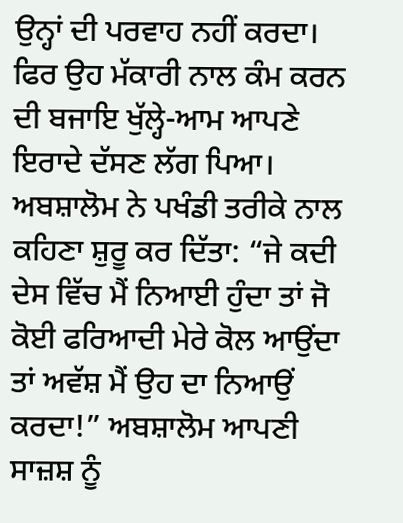ਉਨ੍ਹਾਂ ਦੀ ਪਰਵਾਹ ਨਹੀਂ ਕਰਦਾ। ਫਿਰ ਉਹ ਮੱਕਾਰੀ ਨਾਲ ਕੰਮ ਕਰਨ ਦੀ ਬਜਾਇ ਖੁੱਲ੍ਹੇ-ਆਮ ਆਪਣੇ ਇਰਾਦੇ ਦੱਸਣ ਲੱਗ ਪਿਆ। ਅਬਸ਼ਾਲੋਮ ਨੇ ਪਖੰਡੀ ਤਰੀਕੇ ਨਾਲ ਕਹਿਣਾ ਸ਼ੁਰੂ ਕਰ ਦਿੱਤਾ: “ਜੇ ਕਦੀ ਦੇਸ ਵਿੱਚ ਮੈਂ ਨਿਆਈ ਹੁੰਦਾ ਤਾਂ ਜੋ ਕੋਈ ਫਰਿਆਦੀ ਮੇਰੇ ਕੋਲ ਆਉਂਦਾ ਤਾਂ ਅਵੱਸ਼ ਮੈਂ ਉਹ ਦਾ ਨਿਆਉਂ ਕਰਦਾ!” ਅਬਸ਼ਾਲੋਮ ਆਪਣੀ ਸਾਜ਼ਸ਼ ਨੂੰ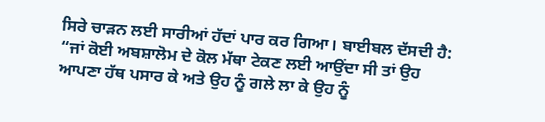ਸਿਰੇ ਚਾੜਨ ਲਈ ਸਾਰੀਆਂ ਹੱਦਾਂ ਪਾਰ ਕਰ ਗਿਆ। ਬਾਈਬਲ ਦੱਸਦੀ ਹੈ: “ਜਾਂ ਕੋਈ ਅਬਸ਼ਾਲੋਮ ਦੇ ਕੋਲ ਮੱਥਾ ਟੇਕਣ ਲਈ ਆਉਂਦਾ ਸੀ ਤਾਂ ਉਹ ਆਪਣਾ ਹੱਥ ਪਸਾਰ ਕੇ ਅਤੇ ਉਹ ਨੂੰ ਗਲੇ ਲਾ ਕੇ ਉਹ ਨੂੰ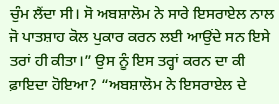ਚੁੰਮ ਲੈਂਦਾ ਸੀ। ਸੋ ਅਬਸ਼ਾਲੋਮ ਨੇ ਸਾਰੇ ਇਸਰਾਏਲ ਨਾਲ ਜੋ ਪਾਤਸ਼ਾਹ ਕੋਲ ਪੁਕਾਰ ਕਰਨ ਲਈ ਆਉਂਦੇ ਸਨ ਇਸੇ ਤਰਾਂ ਹੀ ਕੀਤਾ।” ਉਸ ਨੂੰ ਇਸ ਤਰ੍ਹਾਂ ਕਰਨ ਦਾ ਕੀ ਫ਼ਾਇਦਾ ਹੋਇਆ? “ਅਬਸ਼ਾਲੋਮ ਨੇ ਇਸਰਾਏਲ ਦੇ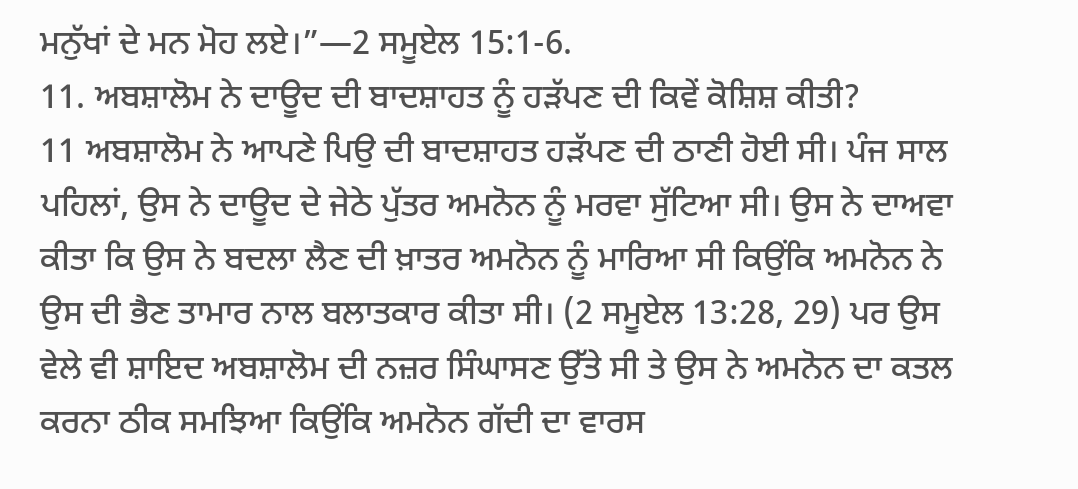ਮਨੁੱਖਾਂ ਦੇ ਮਨ ਮੋਹ ਲਏ।”—2 ਸਮੂਏਲ 15:1-6.
11. ਅਬਸ਼ਾਲੋਮ ਨੇ ਦਾਊਦ ਦੀ ਬਾਦਸ਼ਾਹਤ ਨੂੰ ਹੜੱਪਣ ਦੀ ਕਿਵੇਂ ਕੋਸ਼ਿਸ਼ ਕੀਤੀ?
11 ਅਬਸ਼ਾਲੋਮ ਨੇ ਆਪਣੇ ਪਿਉ ਦੀ ਬਾਦਸ਼ਾਹਤ ਹੜੱਪਣ ਦੀ ਠਾਣੀ ਹੋਈ ਸੀ। ਪੰਜ ਸਾਲ ਪਹਿਲਾਂ, ਉਸ ਨੇ ਦਾਊਦ ਦੇ ਜੇਠੇ ਪੁੱਤਰ ਅਮਨੋਨ ਨੂੰ ਮਰਵਾ ਸੁੱਟਿਆ ਸੀ। ਉਸ ਨੇ ਦਾਅਵਾ ਕੀਤਾ ਕਿ ਉਸ ਨੇ ਬਦਲਾ ਲੈਣ ਦੀ ਖ਼ਾਤਰ ਅਮਨੋਨ ਨੂੰ ਮਾਰਿਆ ਸੀ ਕਿਉਂਕਿ ਅਮਨੋਨ ਨੇ ਉਸ ਦੀ ਭੈਣ ਤਾਮਾਰ ਨਾਲ ਬਲਾਤਕਾਰ ਕੀਤਾ ਸੀ। (2 ਸਮੂਏਲ 13:28, 29) ਪਰ ਉਸ ਵੇਲੇ ਵੀ ਸ਼ਾਇਦ ਅਬਸ਼ਾਲੋਮ ਦੀ ਨਜ਼ਰ ਸਿੰਘਾਸਣ ਉੱਤੇ ਸੀ ਤੇ ਉਸ ਨੇ ਅਮਨੋਨ ਦਾ ਕਤਲ ਕਰਨਾ ਠੀਕ ਸਮਝਿਆ ਕਿਉਂਕਿ ਅਮਨੋਨ ਗੱਦੀ ਦਾ ਵਾਰਸ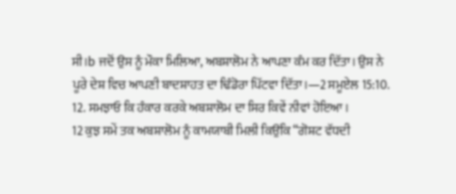ਸੀ।b ਜਦੋਂ ਉਸ ਨੂੰ ਮੌਕਾ ਮਿਲਿਆ, ਅਬਸ਼ਾਲੋਮ ਨੇ ਆਪਣਾ ਕੰਮ ਕਰ ਦਿੱਤਾ। ਉਸ ਨੇ ਪੂਰੇ ਦੇਸ਼ ਵਿਚ ਆਪਣੀ ਬਾਦਸ਼ਾਹਤ ਦਾ ਢਿੰਡੋਰਾ ਪਿੱਟਵਾ ਦਿੱਤਾ।—2 ਸਮੂਏਲ 15:10.
12. ਸਮਝਾਓ ਕਿ ਹੰਕਾਰ ਕਰਕੇ ਅਬਸ਼ਾਲੋਮ ਦਾ ਸਿਰ ਕਿਵੇਂ ਨੀਵਾਂ ਹੋਇਆ।
12 ਕੁਝ ਸਮੇਂ ਤਕ ਅਬਸ਼ਾਲੋਮ ਨੂੰ ਕਾਮਯਾਬੀ ਮਿਲੀ ਕਿਉਂਕਿ “ਗੋਸ਼ਟ ਵੱਧਦੀ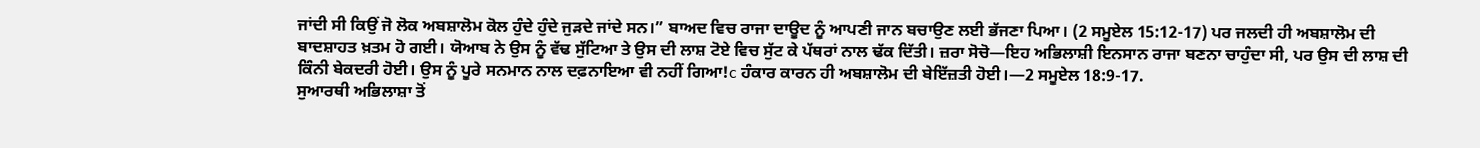ਜਾਂਦੀ ਸੀ ਕਿਉਂ ਜੋ ਲੋਕ ਅਬਸ਼ਾਲੋਮ ਕੋਲ ਹੁੰਦੇ ਹੁੰਦੇ ਜੁੜਦੇ ਜਾਂਦੇ ਸਨ।” ਬਾਅਦ ਵਿਚ ਰਾਜਾ ਦਾਊਦ ਨੂੰ ਆਪਣੀ ਜਾਨ ਬਚਾਉਣ ਲਈ ਭੱਜਣਾ ਪਿਆ। (2 ਸਮੂਏਲ 15:12-17) ਪਰ ਜਲਦੀ ਹੀ ਅਬਸ਼ਾਲੋਮ ਦੀ ਬਾਦਸ਼ਾਹਤ ਖ਼ਤਮ ਹੋ ਗਈ। ਯੋਆਬ ਨੇ ਉਸ ਨੂੰ ਵੱਢ ਸੁੱਟਿਆ ਤੇ ਉਸ ਦੀ ਲਾਸ਼ ਟੋਏ ਵਿਚ ਸੁੱਟ ਕੇ ਪੱਥਰਾਂ ਨਾਲ ਢੱਕ ਦਿੱਤੀ। ਜ਼ਰਾ ਸੋਚੋ—ਇਹ ਅਭਿਲਾਸ਼ੀ ਇਨਸਾਨ ਰਾਜਾ ਬਣਨਾ ਚਾਹੁੰਦਾ ਸੀ, ਪਰ ਉਸ ਦੀ ਲਾਸ਼ ਦੀ ਕਿੰਨੀ ਬੇਕਦਰੀ ਹੋਈ। ਉਸ ਨੂੰ ਪੂਰੇ ਸਨਮਾਨ ਨਾਲ ਦਫ਼ਨਾਇਆ ਵੀ ਨਹੀਂ ਗਿਆ!c ਹੰਕਾਰ ਕਾਰਨ ਹੀ ਅਬਸ਼ਾਲੋਮ ਦੀ ਬੇਇੱਜ਼ਤੀ ਹੋਈ।—2 ਸਮੂਏਲ 18:9-17.
ਸੁਆਰਥੀ ਅਭਿਲਾਸ਼ਾ ਤੋਂ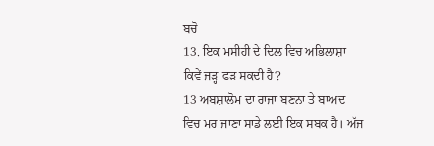ਬਚੋ
13. ਇਕ ਮਸੀਹੀ ਦੇ ਦਿਲ ਵਿਚ ਅਭਿਲਾਸ਼ਾ ਕਿਵੇਂ ਜੜ੍ਹ ਫੜ ਸਕਦੀ ਹੈ?
13 ਅਬਸ਼ਾਲੋਮ ਦਾ ਰਾਜਾ ਬਣਨਾ ਤੇ ਬਾਅਦ ਵਿਚ ਮਰ ਜਾਣਾ ਸਾਡੇ ਲਈ ਇਕ ਸਬਕ ਹੈ। ਅੱਜ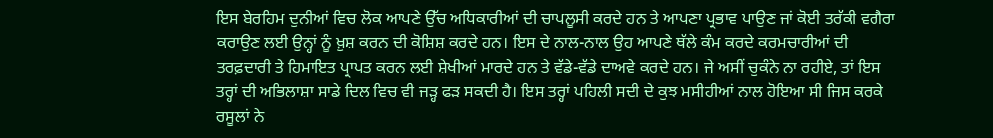ਇਸ ਬੇਰਹਿਮ ਦੁਨੀਆਂ ਵਿਚ ਲੋਕ ਆਪਣੇ ਉੱਚ ਅਧਿਕਾਰੀਆਂ ਦੀ ਚਾਪਲੂਸੀ ਕਰਦੇ ਹਨ ਤੇ ਆਪਣਾ ਪ੍ਰਭਾਵ ਪਾਉਣ ਜਾਂ ਕੋਈ ਤਰੱਕੀ ਵਗੈਰਾ ਕਰਾਉਣ ਲਈ ਉਨ੍ਹਾਂ ਨੂੰ ਖ਼ੁਸ਼ ਕਰਨ ਦੀ ਕੋਸ਼ਿਸ਼ ਕਰਦੇ ਹਨ। ਇਸ ਦੇ ਨਾਲ-ਨਾਲ ਉਹ ਆਪਣੇ ਥੱਲੇ ਕੰਮ ਕਰਦੇ ਕਰਮਚਾਰੀਆਂ ਦੀ ਤਰਫ਼ਦਾਰੀ ਤੇ ਹਿਮਾਇਤ ਪ੍ਰਾਪਤ ਕਰਨ ਲਈ ਸ਼ੇਖੀਆਂ ਮਾਰਦੇ ਹਨ ਤੇ ਵੱਡੇ-ਵੱਡੇ ਦਾਅਵੇ ਕਰਦੇ ਹਨ। ਜੇ ਅਸੀਂ ਚੁਕੰਨੇ ਨਾ ਰਹੀਏ, ਤਾਂ ਇਸ ਤਰ੍ਹਾਂ ਦੀ ਅਭਿਲਾਸ਼ਾ ਸਾਡੇ ਦਿਲ ਵਿਚ ਵੀ ਜੜ੍ਹ ਫੜ ਸਕਦੀ ਹੈ। ਇਸ ਤਰ੍ਹਾਂ ਪਹਿਲੀ ਸਦੀ ਦੇ ਕੁਝ ਮਸੀਹੀਆਂ ਨਾਲ ਹੋਇਆ ਸੀ ਜਿਸ ਕਰਕੇ ਰਸੂਲਾਂ ਨੇ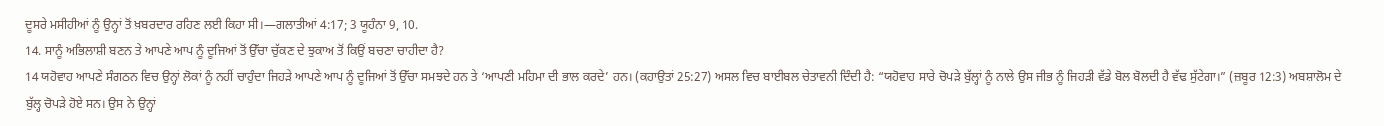ਦੂਸਰੇ ਮਸੀਹੀਆਂ ਨੂੰ ਉਨ੍ਹਾਂ ਤੋਂ ਖ਼ਬਰਦਾਰ ਰਹਿਣ ਲਈ ਕਿਹਾ ਸੀ।—ਗਲਾਤੀਆਂ 4:17; 3 ਯੂਹੰਨਾ 9, 10.
14. ਸਾਨੂੰ ਅਭਿਲਾਸ਼ੀ ਬਣਨ ਤੇ ਆਪਣੇ ਆਪ ਨੂੰ ਦੂਜਿਆਂ ਤੋਂ ਉੱਚਾ ਚੁੱਕਣ ਦੇ ਝੁਕਾਅ ਤੋਂ ਕਿਉਂ ਬਚਣਾ ਚਾਹੀਦਾ ਹੈ?
14 ਯਹੋਵਾਹ ਆਪਣੇ ਸੰਗਠਨ ਵਿਚ ਉਨ੍ਹਾਂ ਲੋਕਾਂ ਨੂੰ ਨਹੀਂ ਚਾਹੁੰਦਾ ਜਿਹੜੇ ਆਪਣੇ ਆਪ ਨੂੰ ਦੂਜਿਆਂ ਤੋਂ ਉੱਚਾ ਸਮਝਦੇ ਹਨ ਤੇ ‘ਆਪਣੀ ਮਹਿਮਾ ਦੀ ਭਾਲ ਕਰਦੇ’ ਹਨ। (ਕਹਾਉਤਾਂ 25:27) ਅਸਲ ਵਿਚ ਬਾਈਬਲ ਚੇਤਾਵਨੀ ਦਿੰਦੀ ਹੈ: “ਯਹੋਵਾਹ ਸਾਰੇ ਚੋਪੜੇ ਬੁੱਲ੍ਹਾਂ ਨੂੰ ਨਾਲੇ ਉਸ ਜੀਭ ਨੂੰ ਜਿਹੜੀ ਵੱਡੇ ਬੋਲ ਬੋਲਦੀ ਹੈ ਵੱਢ ਸੁੱਟੇਗਾ।” (ਜ਼ਬੂਰ 12:3) ਅਬਸ਼ਾਲੋਮ ਦੇ ਬੁੱਲ੍ਹ ਚੋਪੜੇ ਹੋਏ ਸਨ। ਉਸ ਨੇ ਉਨ੍ਹਾਂ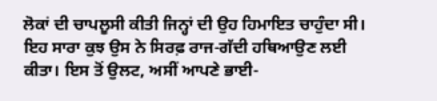ਲੋਕਾਂ ਦੀ ਚਾਪਲੂਸੀ ਕੀਤੀ ਜਿਨ੍ਹਾਂ ਦੀ ਉਹ ਹਿਮਾਇਤ ਚਾਹੁੰਦਾ ਸੀ। ਇਹ ਸਾਰਾ ਕੁਝ ਉਸ ਨੇ ਸਿਰਫ਼ ਰਾਜ-ਗੱਦੀ ਹਥਿਆਉਣ ਲਈ ਕੀਤਾ। ਇਸ ਤੋਂ ਉਲਟ, ਅਸੀਂ ਆਪਣੇ ਭਾਈ-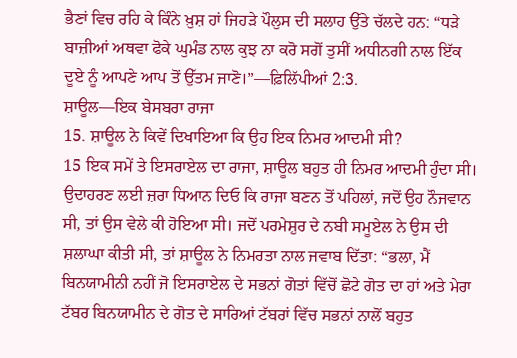ਭੈਣਾਂ ਵਿਚ ਰਹਿ ਕੇ ਕਿੰਨੇ ਖ਼ੁਸ਼ ਹਾਂ ਜਿਹੜੇ ਪੌਲੁਸ ਦੀ ਸਲਾਹ ਉੱਤੇ ਚੱਲਦੇ ਹਨ: “ਧੜੇ ਬਾਜ਼ੀਆਂ ਅਥਵਾ ਫੋਕੇ ਘੁਮੰਡ ਨਾਲ ਕੁਝ ਨਾ ਕਰੋ ਸਗੋਂ ਤੁਸੀਂ ਅਧੀਨਗੀ ਨਾਲ ਇੱਕ ਦੂਏ ਨੂੰ ਆਪਣੇ ਆਪ ਤੋਂ ਉੱਤਮ ਜਾਣੋ।”—ਫ਼ਿਲਿੱਪੀਆਂ 2:3.
ਸ਼ਾਊਲ—ਇਕ ਬੇਸਬਰਾ ਰਾਜਾ
15. ਸ਼ਾਊਲ ਨੇ ਕਿਵੇਂ ਦਿਖਾਇਆ ਕਿ ਉਹ ਇਕ ਨਿਮਰ ਆਦਮੀ ਸੀ?
15 ਇਕ ਸਮੇਂ ਤੇ ਇਸਰਾਏਲ ਦਾ ਰਾਜਾ, ਸ਼ਾਊਲ ਬਹੁਤ ਹੀ ਨਿਮਰ ਆਦਮੀ ਹੁੰਦਾ ਸੀ। ਉਦਾਹਰਣ ਲਈ ਜ਼ਰਾ ਧਿਆਨ ਦਿਓ ਕਿ ਰਾਜਾ ਬਣਨ ਤੋਂ ਪਹਿਲਾਂ, ਜਦੋਂ ਉਹ ਨੌਜਵਾਨ ਸੀ, ਤਾਂ ਉਸ ਵੇਲੇ ਕੀ ਹੋਇਆ ਸੀ। ਜਦੋਂ ਪਰਮੇਸ਼ੁਰ ਦੇ ਨਬੀ ਸਮੂਏਲ ਨੇ ਉਸ ਦੀ ਸ਼ਲਾਘਾ ਕੀਤੀ ਸੀ, ਤਾਂ ਸ਼ਾਊਲ ਨੇ ਨਿਮਰਤਾ ਨਾਲ ਜਵਾਬ ਦਿੱਤਾ: “ਭਲਾ, ਮੈਂ ਬਿਨਯਾਮੀਨੀ ਨਹੀਂ ਜੋ ਇਸਰਾਏਲ ਦੇ ਸਭਨਾਂ ਗੋਤਾਂ ਵਿੱਚੋਂ ਛੋਟੇ ਗੋਤ ਦਾ ਹਾਂ ਅਤੇ ਮੇਰਾ ਟੱਬਰ ਬਿਨਯਾਮੀਨ ਦੇ ਗੋਤ ਦੇ ਸਾਰਿਆਂ ਟੱਬਰਾਂ ਵਿੱਚ ਸਭਨਾਂ ਨਾਲੋਂ ਬਹੁਤ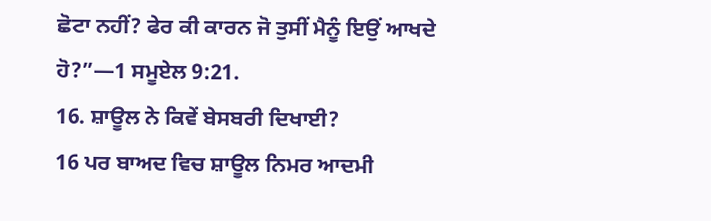ਛੋਟਾ ਨਹੀਂ? ਫੇਰ ਕੀ ਕਾਰਨ ਜੋ ਤੁਸੀਂ ਮੈਨੂੰ ਇਉਂ ਆਖਦੇ ਹੋ?”—1 ਸਮੂਏਲ 9:21.
16. ਸ਼ਾਊਲ ਨੇ ਕਿਵੇਂ ਬੇਸਬਰੀ ਦਿਖਾਈ?
16 ਪਰ ਬਾਅਦ ਵਿਚ ਸ਼ਾਊਲ ਨਿਮਰ ਆਦਮੀ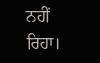ਨਹੀਂ ਰਿਹਾ।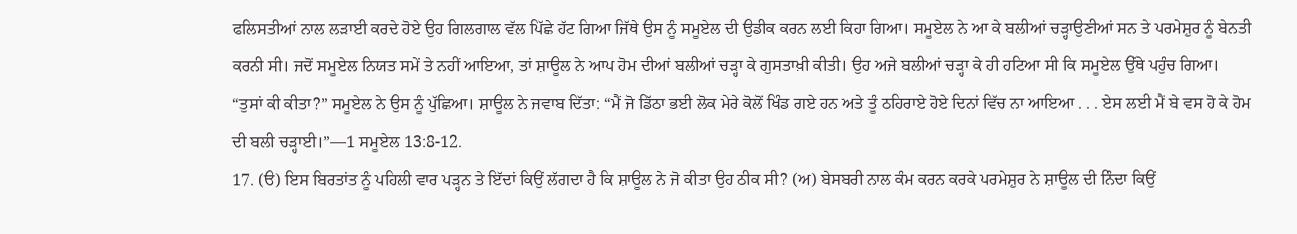ਫਲਿਸਤੀਆਂ ਨਾਲ ਲੜਾਈ ਕਰਦੇ ਹੋਏ ਉਹ ਗਿਲਗਾਲ ਵੱਲ ਪਿੱਛੇ ਹੱਟ ਗਿਆ ਜਿੱਥੇ ਉਸ ਨੂੰ ਸਮੂਏਲ ਦੀ ਉਡੀਕ ਕਰਨ ਲਈ ਕਿਹਾ ਗਿਆ। ਸਮੂਏਲ ਨੇ ਆ ਕੇ ਬਲੀਆਂ ਚੜ੍ਹਾਉਣੀਆਂ ਸਨ ਤੇ ਪਰਮੇਸ਼ੁਰ ਨੂੰ ਬੇਨਤੀ ਕਰਨੀ ਸੀ। ਜਦੋਂ ਸਮੂਏਲ ਨਿਯਤ ਸਮੇਂ ਤੇ ਨਹੀਂ ਆਇਆ, ਤਾਂ ਸ਼ਾਊਲ ਨੇ ਆਪ ਹੋਮ ਦੀਆਂ ਬਲੀਆਂ ਚੜ੍ਹਾ ਕੇ ਗੁਸਤਾਖ਼ੀ ਕੀਤੀ। ਉਹ ਅਜੇ ਬਲੀਆਂ ਚੜ੍ਹਾ ਕੇ ਹੀ ਹਟਿਆ ਸੀ ਕਿ ਸਮੂਏਲ ਉੱਥੇ ਪਹੁੰਚ ਗਿਆ। “ਤੁਸਾਂ ਕੀ ਕੀਤਾ?” ਸਮੂਏਲ ਨੇ ਉਸ ਨੂੰ ਪੁੱਛਿਆ। ਸ਼ਾਊਲ ਨੇ ਜਵਾਬ ਦਿੱਤਾ: “ਮੈਂ ਜੋ ਡਿੱਠਾ ਭਈ ਲੋਕ ਮੇਰੇ ਕੋਲੋਂ ਖਿੰਡ ਗਏ ਹਨ ਅਤੇ ਤੂੰ ਠਹਿਰਾਏ ਹੋਏ ਦਿਨਾਂ ਵਿੱਚ ਨਾ ਆਇਆ . . . ਏਸ ਲਈ ਮੈਂ ਬੇ ਵਸ ਹੋ ਕੇ ਹੋਮ ਦੀ ਬਲੀ ਚੜ੍ਹਾਈ।”—1 ਸਮੂਏਲ 13:8-12.
17. (ੳ) ਇਸ ਬਿਰਤਾਂਤ ਨੂੰ ਪਹਿਲੀ ਵਾਰ ਪੜ੍ਹਨ ਤੇ ਇੱਦਾਂ ਕਿਉਂ ਲੱਗਦਾ ਹੈ ਕਿ ਸ਼ਾਊਲ ਨੇ ਜੋ ਕੀਤਾ ਉਹ ਠੀਕ ਸੀ? (ਅ) ਬੇਸਬਰੀ ਨਾਲ ਕੰਮ ਕਰਨ ਕਰਕੇ ਪਰਮੇਸ਼ੁਰ ਨੇ ਸ਼ਾਊਲ ਦੀ ਨਿੰਦਾ ਕਿਉਂ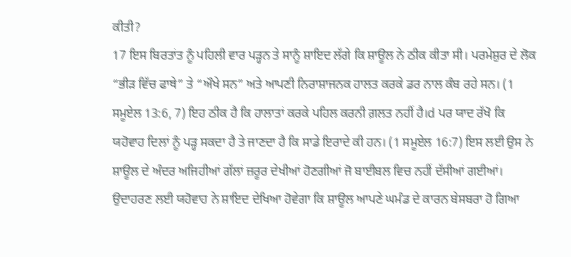ਕੀਤੀ?
17 ਇਸ ਬਿਰਤਾਂਤ ਨੂੰ ਪਹਿਲੀ ਵਾਰ ਪੜ੍ਹਨ ਤੇ ਸਾਨੂੰ ਸ਼ਾਇਦ ਲੱਗੇ ਕਿ ਸ਼ਾਊਲ ਨੇ ਠੀਕ ਕੀਤਾ ਸੀ। ਪਰਮੇਸ਼ੁਰ ਦੇ ਲੋਕ “ਭੀੜ ਵਿੱਚ ਫਾਥੇ” ਤੇ “ਔਖੇ ਸਨ” ਅਤੇ ਆਪਣੀ ਨਿਰਾਸ਼ਾਜਨਕ ਹਾਲਤ ਕਰਕੇ ਡਰ ਨਾਲ ਕੰਬ ਰਹੇ ਸਨ। (1 ਸਮੂਏਲ 13:6, 7) ਇਹ ਠੀਕ ਹੈ ਕਿ ਹਾਲਾਤਾਂ ਕਰਕੇ ਪਹਿਲ ਕਰਨੀ ਗ਼ਲਤ ਨਹੀਂ ਹੈ।d ਪਰ ਯਾਦ ਰੱਖੋ ਕਿ ਯਹੋਵਾਹ ਦਿਲਾਂ ਨੂੰ ਪੜ੍ਹ ਸਕਦਾ ਹੈ ਤੇ ਜਾਣਦਾ ਹੈ ਕਿ ਸਾਡੇ ਇਰਾਦੇ ਕੀ ਹਨ। (1 ਸਮੂਏਲ 16:7) ਇਸ ਲਈ ਉਸ ਨੇ ਸ਼ਾਊਲ ਦੇ ਅੰਦਰ ਅਜਿਹੀਆਂ ਗੱਲਾਂ ਜ਼ਰੂਰ ਦੇਖੀਆਂ ਹੋਣਗੀਆਂ ਜੋ ਬਾਈਬਲ ਵਿਚ ਨਹੀਂ ਦੱਸੀਆਂ ਗਈਆਂ। ਉਦਾਹਰਣ ਲਈ ਯਹੋਵਾਹ ਨੇ ਸ਼ਾਇਦ ਦੇਖਿਆ ਹੋਵੇਗਾ ਕਿ ਸ਼ਾਊਲ ਆਪਣੇ ਘਮੰਡ ਦੇ ਕਾਰਨ ਬੇਸਬਰਾ ਹੋ ਗਿਆ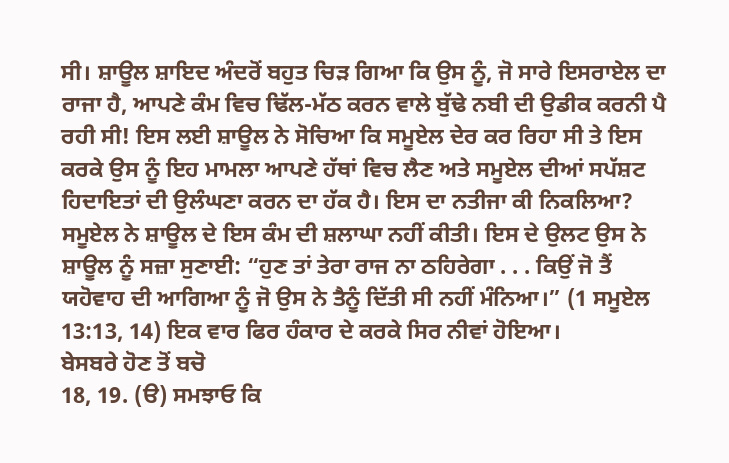ਸੀ। ਸ਼ਾਊਲ ਸ਼ਾਇਦ ਅੰਦਰੋਂ ਬਹੁਤ ਚਿੜ ਗਿਆ ਕਿ ਉਸ ਨੂੰ, ਜੋ ਸਾਰੇ ਇਸਰਾਏਲ ਦਾ ਰਾਜਾ ਹੈ, ਆਪਣੇ ਕੰਮ ਵਿਚ ਢਿੱਲ-ਮੱਠ ਕਰਨ ਵਾਲੇ ਬੁੱਢੇ ਨਬੀ ਦੀ ਉਡੀਕ ਕਰਨੀ ਪੈ ਰਹੀ ਸੀ! ਇਸ ਲਈ ਸ਼ਾਊਲ ਨੇ ਸੋਚਿਆ ਕਿ ਸਮੂਏਲ ਦੇਰ ਕਰ ਰਿਹਾ ਸੀ ਤੇ ਇਸ ਕਰਕੇ ਉਸ ਨੂੰ ਇਹ ਮਾਮਲਾ ਆਪਣੇ ਹੱਥਾਂ ਵਿਚ ਲੈਣ ਅਤੇ ਸਮੂਏਲ ਦੀਆਂ ਸਪੱਸ਼ਟ ਹਿਦਾਇਤਾਂ ਦੀ ਉਲੰਘਣਾ ਕਰਨ ਦਾ ਹੱਕ ਹੈ। ਇਸ ਦਾ ਨਤੀਜਾ ਕੀ ਨਿਕਲਿਆ? ਸਮੂਏਲ ਨੇ ਸ਼ਾਊਲ ਦੇ ਇਸ ਕੰਮ ਦੀ ਸ਼ਲਾਘਾ ਨਹੀਂ ਕੀਤੀ। ਇਸ ਦੇ ਉਲਟ ਉਸ ਨੇ ਸ਼ਾਊਲ ਨੂੰ ਸਜ਼ਾ ਸੁਣਾਈ: “ਹੁਣ ਤਾਂ ਤੇਰਾ ਰਾਜ ਨਾ ਠਹਿਰੇਗਾ . . . ਕਿਉਂ ਜੋ ਤੈਂ ਯਹੋਵਾਹ ਦੀ ਆਗਿਆ ਨੂੰ ਜੋ ਉਸ ਨੇ ਤੈਨੂੰ ਦਿੱਤੀ ਸੀ ਨਹੀਂ ਮੰਨਿਆ।” (1 ਸਮੂਏਲ 13:13, 14) ਇਕ ਵਾਰ ਫਿਰ ਹੰਕਾਰ ਦੇ ਕਰਕੇ ਸਿਰ ਨੀਵਾਂ ਹੋਇਆ।
ਬੇਸਬਰੇ ਹੋਣ ਤੋਂ ਬਚੋ
18, 19. (ੳ) ਸਮਝਾਓ ਕਿ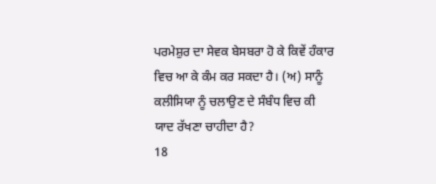ਪਰਮੇਸ਼ੁਰ ਦਾ ਸੇਵਕ ਬੇਸਬਰਾ ਹੋ ਕੇ ਕਿਵੇਂ ਹੰਕਾਰ ਵਿਚ ਆ ਕੇ ਕੰਮ ਕਰ ਸਕਦਾ ਹੈ। (ਅ) ਸਾਨੂੰ ਕਲੀਸਿਯਾ ਨੂੰ ਚਲਾਉਣ ਦੇ ਸੰਬੰਧ ਵਿਚ ਕੀ ਯਾਦ ਰੱਖਣਾ ਚਾਹੀਦਾ ਹੈ?
18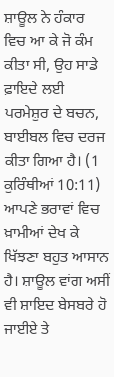ਸ਼ਾਊਲ ਨੇ ਹੰਕਾਰ ਵਿਚ ਆ ਕੇ ਜੋ ਕੰਮ ਕੀਤਾ ਸੀ, ਉਹ ਸਾਡੇ ਫ਼ਾਇਦੇ ਲਈ ਪਰਮੇਸ਼ੁਰ ਦੇ ਬਚਨ, ਬਾਈਬਲ ਵਿਚ ਦਰਜ ਕੀਤਾ ਗਿਆ ਹੈ। (1 ਕੁਰਿੰਥੀਆਂ 10:11) ਆਪਣੇ ਭਰਾਵਾਂ ਵਿਚ ਖ਼ਾਮੀਆਂ ਦੇਖ ਕੇ ਖਿੱਝਣਾ ਬਹੁਤ ਆਸਾਨ ਹੈ। ਸ਼ਾਊਲ ਵਾਂਗ ਅਸੀਂ ਵੀ ਸ਼ਾਇਦ ਬੇਸਬਰੇ ਹੋ ਜਾਈਏ ਤੇ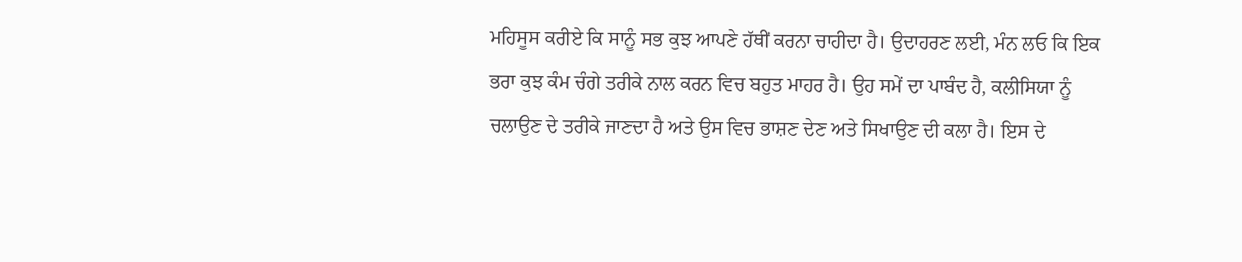ਮਹਿਸੂਸ ਕਰੀਏ ਕਿ ਸਾਨੂੰ ਸਭ ਕੁਝ ਆਪਣੇ ਹੱਥੀਂ ਕਰਨਾ ਚਾਹੀਦਾ ਹੈ। ਉਦਾਹਰਣ ਲਈ, ਮੰਨ ਲਓ ਕਿ ਇਕ ਭਰਾ ਕੁਝ ਕੰਮ ਚੰਗੇ ਤਰੀਕੇ ਨਾਲ ਕਰਨ ਵਿਚ ਬਹੁਤ ਮਾਹਰ ਹੈ। ਉਹ ਸਮੇਂ ਦਾ ਪਾਬੰਦ ਹੈ, ਕਲੀਸਿਯਾ ਨੂੰ ਚਲਾਉਣ ਦੇ ਤਰੀਕੇ ਜਾਣਦਾ ਹੈ ਅਤੇ ਉਸ ਵਿਚ ਭਾਸ਼ਣ ਦੇਣ ਅਤੇ ਸਿਖਾਉਣ ਦੀ ਕਲਾ ਹੈ। ਇਸ ਦੇ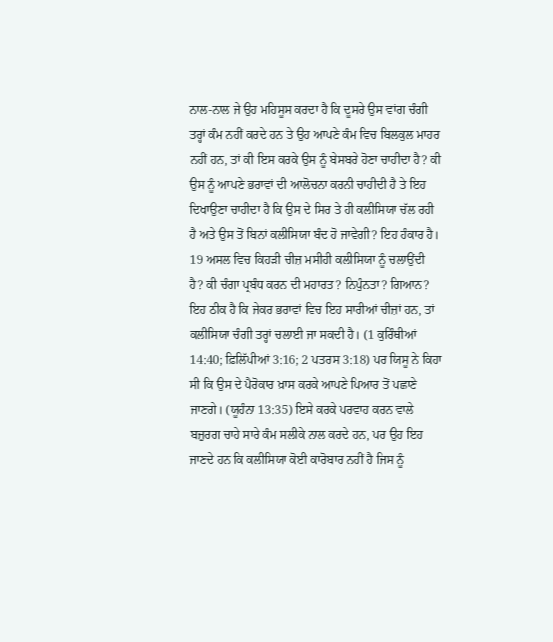ਨਾਲ-ਨਾਲ ਜੇ ਉਹ ਮਹਿਸੂਸ ਕਰਦਾ ਹੈ ਕਿ ਦੂਸਰੇ ਉਸ ਵਾਂਗ ਚੰਗੀ ਤਰ੍ਹਾਂ ਕੰਮ ਨਹੀਂ ਕਰਦੇ ਹਨ ਤੇ ਉਹ ਆਪਣੇ ਕੰਮ ਵਿਚ ਬਿਲਕੁਲ ਮਾਹਰ ਨਹੀਂ ਹਨ, ਤਾਂ ਕੀ ਇਸ ਕਰਕੇ ਉਸ ਨੂੰ ਬੇਸਬਰੇ ਹੋਣਾ ਚਾਹੀਦਾ ਹੈ? ਕੀ ਉਸ ਨੂੰ ਆਪਣੇ ਭਰਾਵਾਂ ਦੀ ਆਲੋਚਨਾ ਕਰਨੀ ਚਾਹੀਦੀ ਹੈ ਤੇ ਇਹ ਦਿਖਾਉਣਾ ਚਾਹੀਦਾ ਹੈ ਕਿ ਉਸ ਦੇ ਸਿਰ ਤੇ ਹੀ ਕਲੀਸਿਯਾ ਚੱਲ ਰਹੀ ਹੈ ਅਤੇ ਉਸ ਤੋਂ ਬਿਨਾਂ ਕਲੀਸਿਯਾ ਬੰਦ ਹੋ ਜਾਵੇਗੀ? ਇਹ ਹੰਕਾਰ ਹੈ।
19 ਅਸਲ ਵਿਚ ਕਿਹੜੀ ਚੀਜ਼ ਮਸੀਹੀ ਕਲੀਸਿਯਾ ਨੂੰ ਚਲਾਉਂਦੀ ਹੈ? ਕੀ ਚੰਗਾ ਪ੍ਰਬੰਧ ਕਰਨ ਦੀ ਮਹਾਰਤ? ਨਿਪੁੰਨਤਾ? ਗਿਆਨ? ਇਹ ਠੀਕ ਹੈ ਕਿ ਜੇਕਰ ਭਰਾਵਾਂ ਵਿਚ ਇਹ ਸਾਰੀਆਂ ਚੀਜ਼ਾਂ ਹਨ, ਤਾਂ ਕਲੀਸਿਯਾ ਚੰਗੀ ਤਰ੍ਹਾਂ ਚਲਾਈ ਜਾ ਸਕਦੀ ਹੈ। (1 ਕੁਰਿੰਥੀਆਂ 14:40; ਫ਼ਿਲਿੱਪੀਆਂ 3:16; 2 ਪਤਰਸ 3:18) ਪਰ ਯਿਸੂ ਨੇ ਕਿਹਾ ਸੀ ਕਿ ਉਸ ਦੇ ਪੈਰੋਕਾਰ ਖ਼ਾਸ ਕਰਕੇ ਆਪਣੇ ਪਿਆਰ ਤੋਂ ਪਛਾਣੇ ਜਾਣਗੇ। (ਯੂਹੰਨਾ 13:35) ਇਸੇ ਕਰਕੇ ਪਰਵਾਹ ਕਰਨ ਵਾਲੇ ਬਜ਼ੁਰਗ ਚਾਹੇ ਸਾਰੇ ਕੰਮ ਸਲੀਕੇ ਨਾਲ ਕਰਦੇ ਹਨ, ਪਰ ਉਹ ਇਹ ਜਾਣਦੇ ਹਨ ਕਿ ਕਲੀਸਿਯਾ ਕੋਈ ਕਾਰੋਬਾਰ ਨਹੀਂ ਹੈ ਜਿਸ ਨੂੰ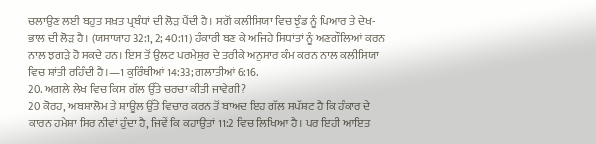ਚਲਾਉਣ ਲਈ ਬਹੁਤ ਸਖ਼ਤ ਪ੍ਰਬੰਧਾਂ ਦੀ ਲੋੜ ਪੈਂਦੀ ਹੈ। ਸਗੋਂ ਕਲੀਸਿਯਾ ਵਿਚ ਝੁੰਡ ਨੂੰ ਪਿਆਰ ਤੇ ਦੇਖ-ਭਾਲ ਦੀ ਲੋੜ ਹੈ। (ਯਸਾਯਾਹ 32:1, 2; 40:11) ਹੰਕਾਰੀ ਬਣ ਕੇ ਅਜਿਹੇ ਸਿਧਾਂਤਾਂ ਨੂੰ ਅਣਗੌਲਿਆਂ ਕਰਨ ਨਾਲ ਝਗੜੇ ਹੋ ਸਕਦੇ ਹਨ। ਇਸ ਤੋਂ ਉਲਟ ਪਰਮੇਸ਼ੁਰ ਦੇ ਤਰੀਕੇ ਅਨੁਸਾਰ ਕੰਮ ਕਰਨ ਨਾਲ ਕਲੀਸਿਯਾ ਵਿਚ ਸ਼ਾਂਤੀ ਰਹਿੰਦੀ ਹੈ।—1 ਕੁਰਿੰਥੀਆਂ 14:33; ਗਲਾਤੀਆਂ 6:16.
20. ਅਗਲੇ ਲੇਖ ਵਿਚ ਕਿਸ ਗੱਲ ਉੱਤੇ ਚਰਚਾ ਕੀਤੀ ਜਾਵੇਗੀ?
20 ਕੋਰਹ, ਅਬਸ਼ਾਲੋਮ ਤੇ ਸ਼ਾਊਲ ਉੱਤੇ ਵਿਚਾਰ ਕਰਨ ਤੋਂ ਬਾਅਦ ਇਹ ਗੱਲ ਸਪੱਸ਼ਟ ਹੈ ਕਿ ਹੰਕਾਰ ਦੇ ਕਾਰਨ ਹਮੇਸ਼ਾ ਸਿਰ ਨੀਵਾਂ ਹੁੰਦਾ ਹੈ, ਜਿਵੇਂ ਕਿ ਕਹਾਉਤਾਂ 11:2 ਵਿਚ ਲਿਖਿਆ ਹੈ। ਪਰ ਇਹੀ ਆਇਤ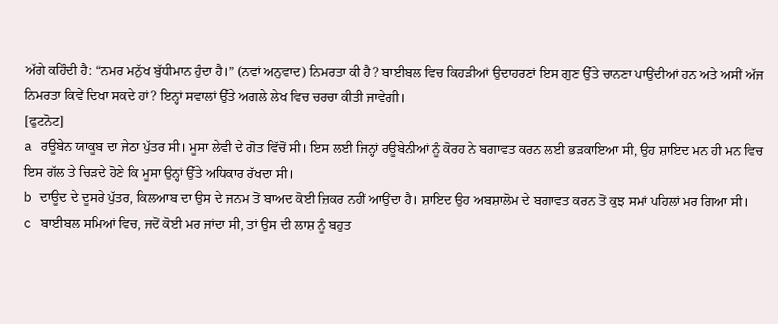ਅੱਗੇ ਕਹਿੰਦੀ ਹੈ: “ਨਮਰ ਮਨੁੱਖ ਬੁੱਧੀਮਾਨ ਹੁੰਦਾ ਹੈ।” (ਨਵਾਂ ਅਨੁਵਾਦ) ਨਿਮਰਤਾ ਕੀ ਹੈ? ਬਾਈਬਲ ਵਿਚ ਕਿਹੜੀਆਂ ਉਦਾਹਰਣਾਂ ਇਸ ਗੁਣ ਉੱਤੇ ਚਾਨਣਾ ਪਾਉਂਦੀਆਂ ਹਨ ਅਤੇ ਅਸੀਂ ਅੱਜ ਨਿਮਰਤਾ ਕਿਵੇਂ ਦਿਖਾ ਸਕਦੇ ਹਾਂ? ਇਨ੍ਹਾਂ ਸਵਾਲਾਂ ਉੱਤੇ ਅਗਲੇ ਲੇਖ ਵਿਚ ਚਰਚਾ ਕੀਤੀ ਜਾਵੇਗੀ।
[ਫੁਟਨੋਟ]
a ਰਊਬੇਨ ਯਾਕੂਬ ਦਾ ਜੇਠਾ ਪੁੱਤਰ ਸੀ। ਮੂਸਾ ਲੇਵੀ ਦੇ ਗੋਤ ਵਿੱਚੋਂ ਸੀ। ਇਸ ਲਈ ਜਿਨ੍ਹਾਂ ਰਊਬੇਨੀਆਂ ਨੂੰ ਕੋਰਹ ਨੇ ਬਗਾਵਤ ਕਰਨ ਲਈ ਭੜਕਾਇਆ ਸੀ, ਉਹ ਸ਼ਾਇਦ ਮਨ ਹੀ ਮਨ ਵਿਚ ਇਸ ਗੱਲ ਤੇ ਚਿੜਦੇ ਹੋਣੇ ਕਿ ਮੂਸਾ ਉਨ੍ਹਾਂ ਉੱਤੇ ਅਧਿਕਾਰ ਰੱਖਦਾ ਸੀ।
b ਦਾਊਦ ਦੇ ਦੂਸਰੇ ਪੁੱਤਰ, ਕਿਲਆਬ ਦਾ ਉਸ ਦੇ ਜਨਮ ਤੋਂ ਬਾਅਦ ਕੋਈ ਜ਼ਿਕਰ ਨਹੀਂ ਆਉਂਦਾ ਹੈ। ਸ਼ਾਇਦ ਉਹ ਅਬਸ਼ਾਲੋਮ ਦੇ ਬਗਾਵਤ ਕਰਨ ਤੋਂ ਕੁਝ ਸਮਾਂ ਪਹਿਲਾਂ ਮਰ ਗਿਆ ਸੀ।
c ਬਾਈਬਲ ਸਮਿਆਂ ਵਿਚ, ਜਦੋਂ ਕੋਈ ਮਰ ਜਾਂਦਾ ਸੀ, ਤਾਂ ਉਸ ਦੀ ਲਾਸ਼ ਨੂੰ ਬਹੁਤ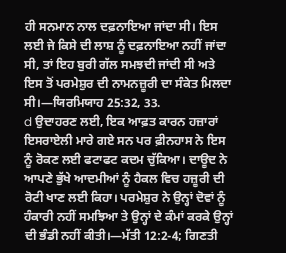ਹੀ ਸਨਮਾਨ ਨਾਲ ਦਫ਼ਨਾਇਆ ਜਾਂਦਾ ਸੀ। ਇਸ ਲਈ ਜੇ ਕਿਸੇ ਦੀ ਲਾਸ਼ ਨੂੰ ਦਫ਼ਨਾਇਆ ਨਹੀਂ ਜਾਂਦਾ ਸੀ, ਤਾਂ ਇਹ ਬੁਰੀ ਗੱਲ ਸਮਝਦੀ ਜਾਂਦੀ ਸੀ ਅਤੇ ਇਸ ਤੋਂ ਪਰਮੇਸ਼ੁਰ ਦੀ ਨਾਮਨਜ਼ੂਰੀ ਦਾ ਸੰਕੇਤ ਮਿਲਦਾ ਸੀ।—ਯਿਰਮਿਯਾਹ 25:32, 33.
d ਉਦਾਹਰਣ ਲਈ, ਇਕ ਆਫ਼ਤ ਕਾਰਨ ਹਜ਼ਾਰਾਂ ਇਸਰਾਏਲੀ ਮਾਰੇ ਗਏ ਸਨ ਪਰ ਫ਼ੀਨਹਾਸ ਨੇ ਇਸ ਨੂੰ ਰੋਕਣ ਲਈ ਫਟਾਫਟ ਕਦਮ ਚੁੱਕਿਆ। ਦਾਊਦ ਨੇ ਆਪਣੇ ਭੁੱਖੇ ਆਦਮੀਆਂ ਨੂੰ ਹੈਕਲ ਵਿਚ ਹਜ਼ੂਰੀ ਦੀ ਰੋਟੀ ਖਾਣ ਲਈ ਕਿਹਾ। ਪਰਮੇਸ਼ੁਰ ਨੇ ਉਨ੍ਹਾਂ ਦੋਵਾਂ ਨੂੰ ਹੰਕਾਰੀ ਨਹੀਂ ਸਮਝਿਆ ਤੇ ਉਨ੍ਹਾਂ ਦੇ ਕੰਮਾਂ ਕਰਕੇ ਉਨ੍ਹਾਂ ਦੀ ਭੰਡੀ ਨਹੀਂ ਕੀਤੀ।—ਮੱਤੀ 12:2-4; ਗਿਣਤੀ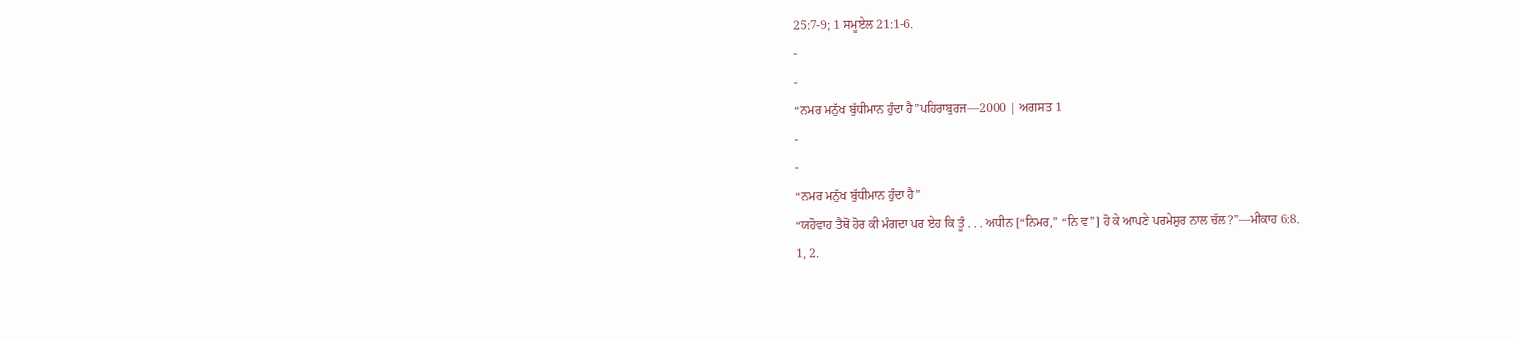25:7-9; 1 ਸਮੂਏਲ 21:1-6.
-
-
“ਨਮਰ ਮਨੁੱਖ ਬੁੱਧੀਮਾਨ ਹੁੰਦਾ ਹੈ”ਪਹਿਰਾਬੁਰਜ—2000 | ਅਗਸਤ 1
-
-
“ਨਮਰ ਮਨੁੱਖ ਬੁੱਧੀਮਾਨ ਹੁੰਦਾ ਹੈ”
“ਯਹੋਵਾਹ ਤੈਥੋਂ ਹੋਰ ਕੀ ਮੰਗਦਾ ਪਰ ਏਹ ਕਿ ਤੂੰ . . . ਅਧੀਨ [“ਨਿਮਰ,” “ਨਿ ਵ”] ਹੋ ਕੇ ਆਪਣੇ ਪਰਮੇਸ਼ੁਰ ਨਾਲ ਚੱਲ?”—ਮੀਕਾਹ 6:8.
1, 2.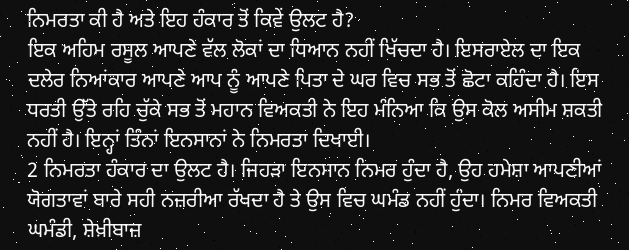ਨਿਮਰਤਾ ਕੀ ਹੈ ਅਤੇ ਇਹ ਹੰਕਾਰ ਤੋਂ ਕਿਵੇਂ ਉਲਟ ਹੈ?
ਇਕ ਅਹਿਮ ਰਸੂਲ ਆਪਣੇ ਵੱਲ ਲੋਕਾਂ ਦਾ ਧਿਆਨ ਨਹੀਂ ਖਿੱਚਦਾ ਹੈ। ਇਸਰਾਏਲ ਦਾ ਇਕ ਦਲੇਰ ਨਿਆਂਕਾਰ ਆਪਣੇ ਆਪ ਨੂੰ ਆਪਣੇ ਪਿਤਾ ਦੇ ਘਰ ਵਿਚ ਸਭ ਤੋਂ ਛੋਟਾ ਕਹਿੰਦਾ ਹੈ। ਇਸ ਧਰਤੀ ਉੱਤੇ ਰਹਿ ਚੁੱਕੇ ਸਭ ਤੋਂ ਮਹਾਨ ਵਿਅਕਤੀ ਨੇ ਇਹ ਮੰਨਿਆ ਕਿ ਉਸ ਕੋਲ ਅਸੀਮ ਸ਼ਕਤੀ ਨਹੀਂ ਹੈ। ਇਨ੍ਹਾਂ ਤਿੰਨਾਂ ਇਨਸਾਨਾਂ ਨੇ ਨਿਮਰਤਾ ਦਿਖਾਈ।
2 ਨਿਮਰਤਾ ਹੰਕਾਰ ਦਾ ਉਲਟ ਹੈ। ਜਿਹੜਾ ਇਨਸਾਨ ਨਿਮਰ ਹੁੰਦਾ ਹੈ, ਉਹ ਹਮੇਸ਼ਾ ਆਪਣੀਆਂ ਯੋਗਤਾਵਾਂ ਬਾਰੇ ਸਹੀ ਨਜ਼ਰੀਆ ਰੱਖਦਾ ਹੈ ਤੇ ਉਸ ਵਿਚ ਘਮੰਡ ਨਹੀਂ ਹੁੰਦਾ। ਨਿਮਰ ਵਿਅਕਤੀ ਘਮੰਡੀ, ਸ਼ੇਖ਼ੀਬਾਜ਼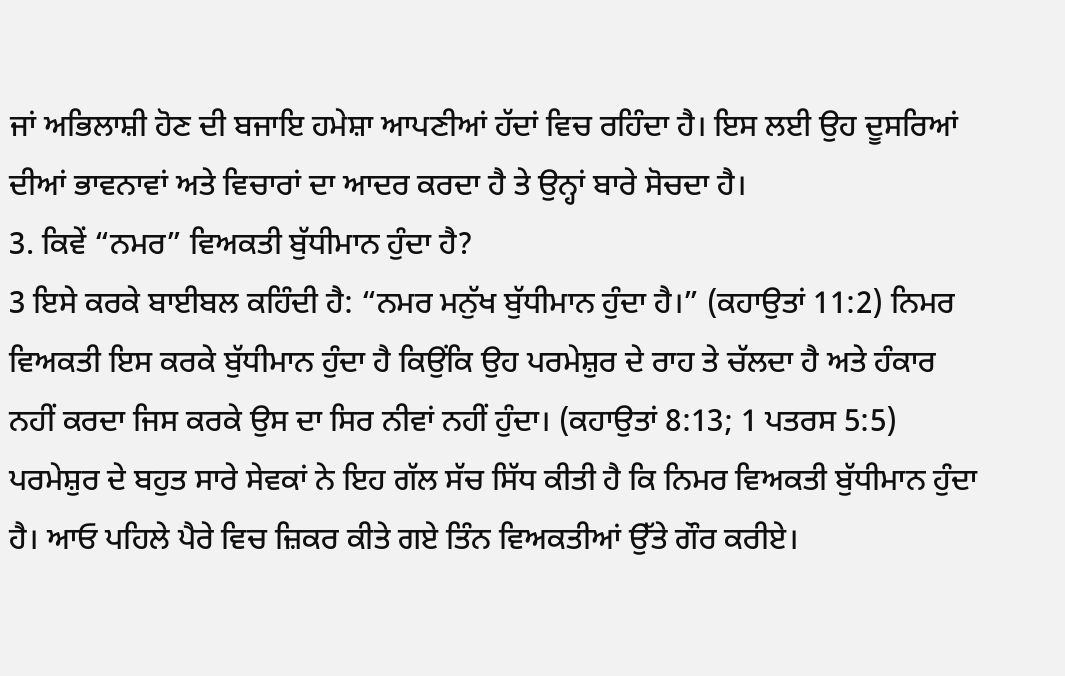ਜਾਂ ਅਭਿਲਾਸ਼ੀ ਹੋਣ ਦੀ ਬਜਾਇ ਹਮੇਸ਼ਾ ਆਪਣੀਆਂ ਹੱਦਾਂ ਵਿਚ ਰਹਿੰਦਾ ਹੈ। ਇਸ ਲਈ ਉਹ ਦੂਸਰਿਆਂ ਦੀਆਂ ਭਾਵਨਾਵਾਂ ਅਤੇ ਵਿਚਾਰਾਂ ਦਾ ਆਦਰ ਕਰਦਾ ਹੈ ਤੇ ਉਨ੍ਹਾਂ ਬਾਰੇ ਸੋਚਦਾ ਹੈ।
3. ਕਿਵੇਂ “ਨਮਰ” ਵਿਅਕਤੀ ਬੁੱਧੀਮਾਨ ਹੁੰਦਾ ਹੈ?
3 ਇਸੇ ਕਰਕੇ ਬਾਈਬਲ ਕਹਿੰਦੀ ਹੈ: “ਨਮਰ ਮਨੁੱਖ ਬੁੱਧੀਮਾਨ ਹੁੰਦਾ ਹੈ।” (ਕਹਾਉਤਾਂ 11:2) ਨਿਮਰ ਵਿਅਕਤੀ ਇਸ ਕਰਕੇ ਬੁੱਧੀਮਾਨ ਹੁੰਦਾ ਹੈ ਕਿਉਂਕਿ ਉਹ ਪਰਮੇਸ਼ੁਰ ਦੇ ਰਾਹ ਤੇ ਚੱਲਦਾ ਹੈ ਅਤੇ ਹੰਕਾਰ ਨਹੀਂ ਕਰਦਾ ਜਿਸ ਕਰਕੇ ਉਸ ਦਾ ਸਿਰ ਨੀਵਾਂ ਨਹੀਂ ਹੁੰਦਾ। (ਕਹਾਉਤਾਂ 8:13; 1 ਪਤਰਸ 5:5) ਪਰਮੇਸ਼ੁਰ ਦੇ ਬਹੁਤ ਸਾਰੇ ਸੇਵਕਾਂ ਨੇ ਇਹ ਗੱਲ ਸੱਚ ਸਿੱਧ ਕੀਤੀ ਹੈ ਕਿ ਨਿਮਰ ਵਿਅਕਤੀ ਬੁੱਧੀਮਾਨ ਹੁੰਦਾ ਹੈ। ਆਓ ਪਹਿਲੇ ਪੈਰੇ ਵਿਚ ਜ਼ਿਕਰ ਕੀਤੇ ਗਏ ਤਿੰਨ ਵਿਅਕਤੀਆਂ ਉੱਤੇ ਗੌਰ ਕਰੀਏ।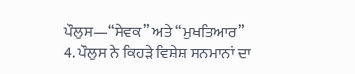ਪੌਲੁਸ—“ਸੇਵਕ” ਅਤੇ “ਮੁਖਤਿਆਰ”
4. ਪੌਲੁਸ ਨੇ ਕਿਹੜੇ ਵਿਸ਼ੇਸ਼ ਸਨਮਾਨਾਂ ਦਾ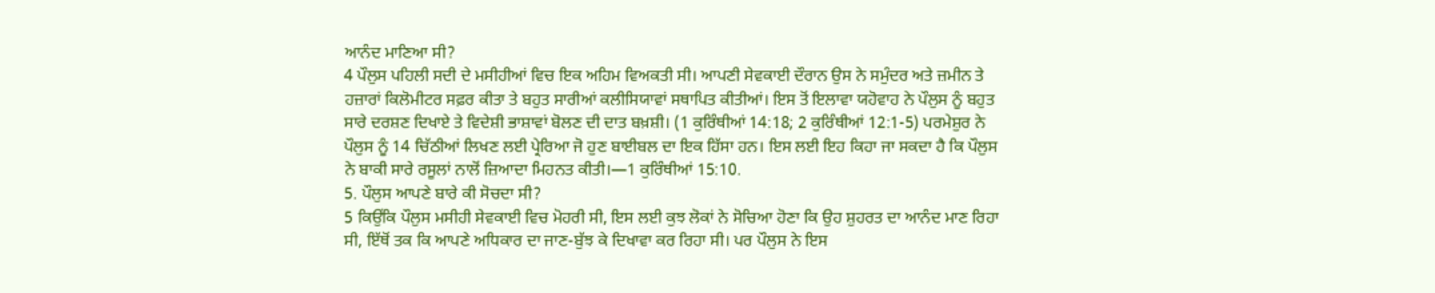ਆਨੰਦ ਮਾਣਿਆ ਸੀ?
4 ਪੌਲੁਸ ਪਹਿਲੀ ਸਦੀ ਦੇ ਮਸੀਹੀਆਂ ਵਿਚ ਇਕ ਅਹਿਮ ਵਿਅਕਤੀ ਸੀ। ਆਪਣੀ ਸੇਵਕਾਈ ਦੌਰਾਨ ਉਸ ਨੇ ਸਮੁੰਦਰ ਅਤੇ ਜ਼ਮੀਨ ਤੇ ਹਜ਼ਾਰਾਂ ਕਿਲੋਮੀਟਰ ਸਫ਼ਰ ਕੀਤਾ ਤੇ ਬਹੁਤ ਸਾਰੀਆਂ ਕਲੀਸਿਯਾਵਾਂ ਸਥਾਪਿਤ ਕੀਤੀਆਂ। ਇਸ ਤੋਂ ਇਲਾਵਾ ਯਹੋਵਾਹ ਨੇ ਪੌਲੁਸ ਨੂੰ ਬਹੁਤ ਸਾਰੇ ਦਰਸ਼ਣ ਦਿਖਾਏ ਤੇ ਵਿਦੇਸ਼ੀ ਭਾਸ਼ਾਵਾਂ ਬੋਲਣ ਦੀ ਦਾਤ ਬਖ਼ਸ਼ੀ। (1 ਕੁਰਿੰਥੀਆਂ 14:18; 2 ਕੁਰਿੰਥੀਆਂ 12:1-5) ਪਰਮੇਸ਼ੁਰ ਨੇ ਪੌਲੁਸ ਨੂੰ 14 ਚਿੱਠੀਆਂ ਲਿਖਣ ਲਈ ਪ੍ਰੇਰਿਆ ਜੋ ਹੁਣ ਬਾਈਬਲ ਦਾ ਇਕ ਹਿੱਸਾ ਹਨ। ਇਸ ਲਈ ਇਹ ਕਿਹਾ ਜਾ ਸਕਦਾ ਹੈ ਕਿ ਪੌਲੁਸ ਨੇ ਬਾਕੀ ਸਾਰੇ ਰਸੂਲਾਂ ਨਾਲੋਂ ਜ਼ਿਆਦਾ ਮਿਹਨਤ ਕੀਤੀ।—1 ਕੁਰਿੰਥੀਆਂ 15:10.
5. ਪੌਲੁਸ ਆਪਣੇ ਬਾਰੇ ਕੀ ਸੋਚਦਾ ਸੀ?
5 ਕਿਉਂਕਿ ਪੌਲੁਸ ਮਸੀਹੀ ਸੇਵਕਾਈ ਵਿਚ ਮੋਹਰੀ ਸੀ, ਇਸ ਲਈ ਕੁਝ ਲੋਕਾਂ ਨੇ ਸੋਚਿਆ ਹੋਣਾ ਕਿ ਉਹ ਸ਼ੁਹਰਤ ਦਾ ਆਨੰਦ ਮਾਣ ਰਿਹਾ ਸੀ, ਇੱਥੋਂ ਤਕ ਕਿ ਆਪਣੇ ਅਧਿਕਾਰ ਦਾ ਜਾਣ-ਬੁੱਝ ਕੇ ਦਿਖਾਵਾ ਕਰ ਰਿਹਾ ਸੀ। ਪਰ ਪੌਲੁਸ ਨੇ ਇਸ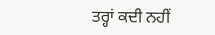ਤਰ੍ਹਾਂ ਕਦੀ ਨਹੀਂ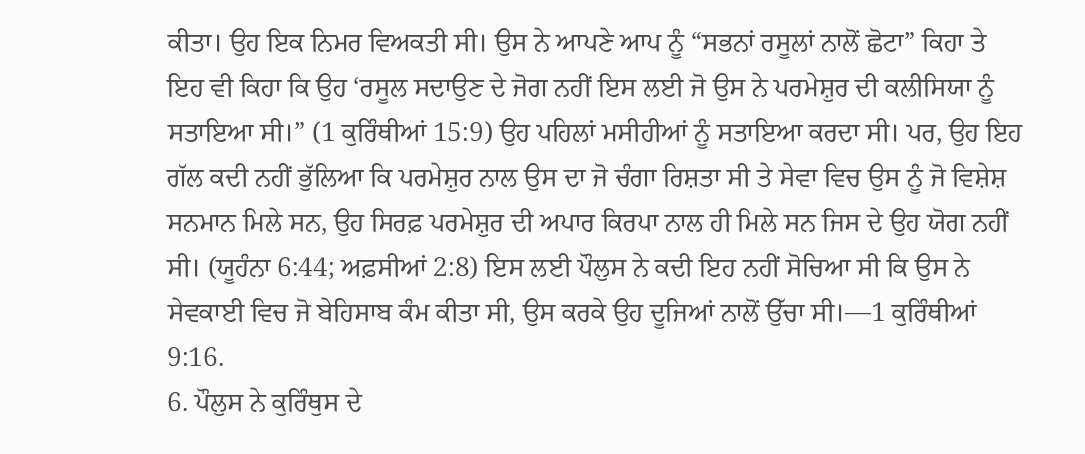ਕੀਤਾ। ਉਹ ਇਕ ਨਿਮਰ ਵਿਅਕਤੀ ਸੀ। ਉਸ ਨੇ ਆਪਣੇ ਆਪ ਨੂੰ “ਸਭਨਾਂ ਰਸੂਲਾਂ ਨਾਲੋਂ ਛੋਟਾ” ਕਿਹਾ ਤੇ ਇਹ ਵੀ ਕਿਹਾ ਕਿ ਉਹ ‘ਰਸੂਲ ਸਦਾਉਣ ਦੇ ਜੋਗ ਨਹੀਂ ਇਸ ਲਈ ਜੋ ਉਸ ਨੇ ਪਰਮੇਸ਼ੁਰ ਦੀ ਕਲੀਸਿਯਾ ਨੂੰ ਸਤਾਇਆ ਸੀ।” (1 ਕੁਰਿੰਥੀਆਂ 15:9) ਉਹ ਪਹਿਲਾਂ ਮਸੀਹੀਆਂ ਨੂੰ ਸਤਾਇਆ ਕਰਦਾ ਸੀ। ਪਰ, ਉਹ ਇਹ ਗੱਲ ਕਦੀ ਨਹੀਂ ਭੁੱਲਿਆ ਕਿ ਪਰਮੇਸ਼ੁਰ ਨਾਲ ਉਸ ਦਾ ਜੋ ਚੰਗਾ ਰਿਸ਼ਤਾ ਸੀ ਤੇ ਸੇਵਾ ਵਿਚ ਉਸ ਨੂੰ ਜੋ ਵਿਸ਼ੇਸ਼ ਸਨਮਾਨ ਮਿਲੇ ਸਨ, ਉਹ ਸਿਰਫ਼ ਪਰਮੇਸ਼ੁਰ ਦੀ ਅਪਾਰ ਕਿਰਪਾ ਨਾਲ ਹੀ ਮਿਲੇ ਸਨ ਜਿਸ ਦੇ ਉਹ ਯੋਗ ਨਹੀਂ ਸੀ। (ਯੂਹੰਨਾ 6:44; ਅਫ਼ਸੀਆਂ 2:8) ਇਸ ਲਈ ਪੌਲੁਸ ਨੇ ਕਦੀ ਇਹ ਨਹੀਂ ਸੋਚਿਆ ਸੀ ਕਿ ਉਸ ਨੇ ਸੇਵਕਾਈ ਵਿਚ ਜੋ ਬੇਹਿਸਾਬ ਕੰਮ ਕੀਤਾ ਸੀ, ਉਸ ਕਰਕੇ ਉਹ ਦੂਜਿਆਂ ਨਾਲੋਂ ਉੱਚਾ ਸੀ।—1 ਕੁਰਿੰਥੀਆਂ 9:16.
6. ਪੌਲੁਸ ਨੇ ਕੁਰਿੰਥੁਸ ਦੇ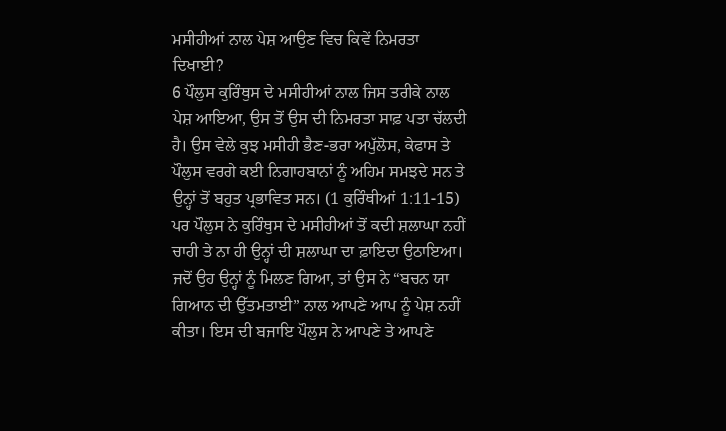ਮਸੀਹੀਆਂ ਨਾਲ ਪੇਸ਼ ਆਉਣ ਵਿਚ ਕਿਵੇਂ ਨਿਮਰਤਾ ਦਿਖਾਈ?
6 ਪੌਲੁਸ ਕੁਰਿੰਥੁਸ ਦੇ ਮਸੀਹੀਆਂ ਨਾਲ ਜਿਸ ਤਰੀਕੇ ਨਾਲ ਪੇਸ਼ ਆਇਆ, ਉਸ ਤੋਂ ਉਸ ਦੀ ਨਿਮਰਤਾ ਸਾਫ਼ ਪਤਾ ਚੱਲਦੀ ਹੈ। ਉਸ ਵੇਲੇ ਕੁਝ ਮਸੀਹੀ ਭੈਣ-ਭਰਾ ਅਪੁੱਲੋਸ, ਕੇਫਾਸ ਤੇ ਪੌਲੁਸ ਵਰਗੇ ਕਈ ਨਿਗਾਹਬਾਨਾਂ ਨੂੰ ਅਹਿਮ ਸਮਝਦੇ ਸਨ ਤੇ ਉਨ੍ਹਾਂ ਤੋਂ ਬਹੁਤ ਪ੍ਰਭਾਵਿਤ ਸਨ। (1 ਕੁਰਿੰਥੀਆਂ 1:11-15) ਪਰ ਪੌਲੁਸ ਨੇ ਕੁਰਿੰਥੁਸ ਦੇ ਮਸੀਹੀਆਂ ਤੋਂ ਕਦੀ ਸ਼ਲਾਘਾ ਨਹੀਂ ਚਾਹੀ ਤੇ ਨਾ ਹੀ ਉਨ੍ਹਾਂ ਦੀ ਸ਼ਲਾਘਾ ਦਾ ਫ਼ਾਇਦਾ ਉਠਾਇਆ। ਜਦੋਂ ਉਹ ਉਨ੍ਹਾਂ ਨੂੰ ਮਿਲਣ ਗਿਆ, ਤਾਂ ਉਸ ਨੇ “ਬਚਨ ਯਾ ਗਿਆਨ ਦੀ ਉੱਤਮਤਾਈ” ਨਾਲ ਆਪਣੇ ਆਪ ਨੂੰ ਪੇਸ਼ ਨਹੀਂ ਕੀਤਾ। ਇਸ ਦੀ ਬਜਾਇ ਪੌਲੁਸ ਨੇ ਆਪਣੇ ਤੇ ਆਪਣੇ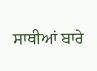ਸਾਥੀਆਂ ਬਾਰੇ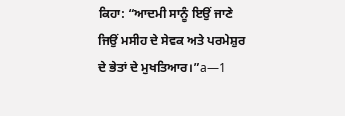ਕਿਹਾ: “ਆਦਮੀ ਸਾਨੂੰ ਇਉਂ ਜਾਣੇ ਜਿਉਂ ਮਸੀਹ ਦੇ ਸੇਵਕ ਅਤੇ ਪਰਮੇਸ਼ੁਰ ਦੇ ਭੇਤਾਂ ਦੇ ਮੁਖਤਿਆਰ।”a—1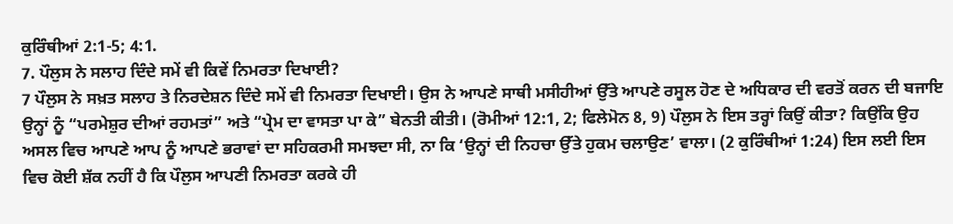ਕੁਰਿੰਥੀਆਂ 2:1-5; 4:1.
7. ਪੌਲੁਸ ਨੇ ਸਲਾਹ ਦਿੰਦੇ ਸਮੇਂ ਵੀ ਕਿਵੇਂ ਨਿਮਰਤਾ ਦਿਖਾਈ?
7 ਪੌਲੁਸ ਨੇ ਸਖ਼ਤ ਸਲਾਹ ਤੇ ਨਿਰਦੇਸ਼ਨ ਦਿੰਦੇ ਸਮੇਂ ਵੀ ਨਿਮਰਤਾ ਦਿਖਾਈ। ਉਸ ਨੇ ਆਪਣੇ ਸਾਥੀ ਮਸੀਹੀਆਂ ਉੱਤੇ ਆਪਣੇ ਰਸੂਲ ਹੋਣ ਦੇ ਅਧਿਕਾਰ ਦੀ ਵਰਤੋਂ ਕਰਨ ਦੀ ਬਜਾਇ ਉਨ੍ਹਾਂ ਨੂੰ “ਪਰਮੇਸ਼ੁਰ ਦੀਆਂ ਰਹਮਤਾਂ” ਅਤੇ “ਪ੍ਰੇਮ ਦਾ ਵਾਸਤਾ ਪਾ ਕੇ” ਬੇਨਤੀ ਕੀਤੀ। (ਰੋਮੀਆਂ 12:1, 2; ਫਿਲੇਮੋਨ 8, 9) ਪੌਲੁਸ ਨੇ ਇਸ ਤਰ੍ਹਾਂ ਕਿਉਂ ਕੀਤਾ? ਕਿਉਂਕਿ ਉਹ ਅਸਲ ਵਿਚ ਆਪਣੇ ਆਪ ਨੂੰ ਆਪਣੇ ਭਰਾਵਾਂ ਦਾ ਸਹਿਕਰਮੀ ਸਮਝਦਾ ਸੀ, ਨਾ ਕਿ ‘ਉਨ੍ਹਾਂ ਦੀ ਨਿਹਚਾ ਉੱਤੇ ਹੁਕਮ ਚਲਾਉਣ’ ਵਾਲਾ। (2 ਕੁਰਿੰਥੀਆਂ 1:24) ਇਸ ਲਈ ਇਸ ਵਿਚ ਕੋਈ ਸ਼ੱਕ ਨਹੀਂ ਹੈ ਕਿ ਪੌਲੁਸ ਆਪਣੀ ਨਿਮਰਤਾ ਕਰਕੇ ਹੀ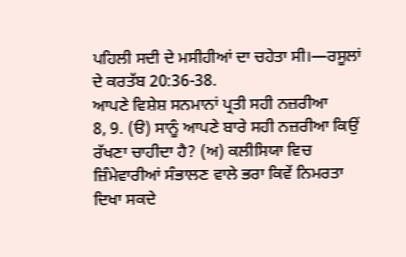ਪਹਿਲੀ ਸਦੀ ਦੇ ਮਸੀਹੀਆਂ ਦਾ ਚਹੇਤਾ ਸੀ।—ਰਸੂਲਾਂ ਦੇ ਕਰਤੱਬ 20:36-38.
ਆਪਣੇ ਵਿਸ਼ੇਸ਼ ਸਨਮਾਨਾਂ ਪ੍ਰਤੀ ਸਹੀ ਨਜ਼ਰੀਆ
8, 9. (ੳ) ਸਾਨੂੰ ਆਪਣੇ ਬਾਰੇ ਸਹੀ ਨਜ਼ਰੀਆ ਕਿਉਂ ਰੱਖਣਾ ਚਾਹੀਦਾ ਹੈ? (ਅ) ਕਲੀਸਿਯਾ ਵਿਚ ਜ਼ਿੰਮੇਵਾਰੀਆਂ ਸੰਭਾਲਣ ਵਾਲੇ ਭਰਾ ਕਿਵੇਂ ਨਿਮਰਤਾ ਦਿਖਾ ਸਕਦੇ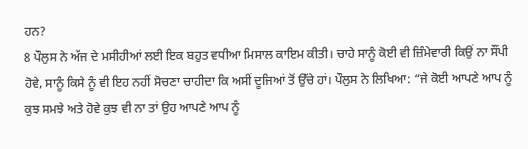ਹਨ?
8 ਪੌਲੁਸ ਨੇ ਅੱਜ ਦੇ ਮਸੀਹੀਆਂ ਲਈ ਇਕ ਬਹੁਤ ਵਧੀਆ ਮਿਸਾਲ ਕਾਇਮ ਕੀਤੀ। ਚਾਹੇ ਸਾਨੂੰ ਕੋਈ ਵੀ ਜ਼ਿੰਮੇਵਾਰੀ ਕਿਉਂ ਨਾ ਸੌਂਪੀ ਹੋਵੇ, ਸਾਨੂੰ ਕਿਸੇ ਨੂੰ ਵੀ ਇਹ ਨਹੀਂ ਸੋਚਣਾ ਚਾਹੀਦਾ ਕਿ ਅਸੀਂ ਦੂਜਿਆਂ ਤੋਂ ਉੱਚੇ ਹਾਂ। ਪੌਲੁਸ ਨੇ ਲਿਖਿਆ: “ਜੇ ਕੋਈ ਆਪਣੇ ਆਪ ਨੂੰ ਕੁਝ ਸਮਝੇ ਅਤੇ ਹੋਵੇ ਕੁਝ ਵੀ ਨਾ ਤਾਂ ਉਹ ਆਪਣੇ ਆਪ ਨੂੰ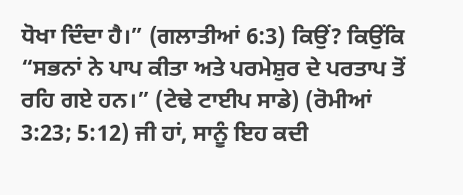ਧੋਖਾ ਦਿੰਦਾ ਹੈ।” (ਗਲਾਤੀਆਂ 6:3) ਕਿਉਂ? ਕਿਉਂਕਿ “ਸਭਨਾਂ ਨੇ ਪਾਪ ਕੀਤਾ ਅਤੇ ਪਰਮੇਸ਼ੁਰ ਦੇ ਪਰਤਾਪ ਤੋਂ ਰਹਿ ਗਏ ਹਨ।” (ਟੇਢੇ ਟਾਈਪ ਸਾਡੇ) (ਰੋਮੀਆਂ 3:23; 5:12) ਜੀ ਹਾਂ, ਸਾਨੂੰ ਇਹ ਕਦੀ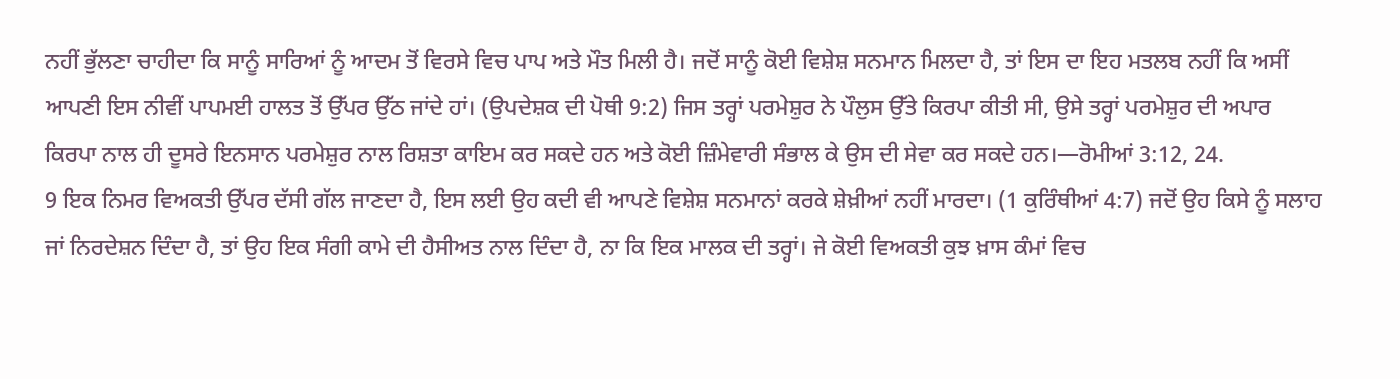ਨਹੀਂ ਭੁੱਲਣਾ ਚਾਹੀਦਾ ਕਿ ਸਾਨੂੰ ਸਾਰਿਆਂ ਨੂੰ ਆਦਮ ਤੋਂ ਵਿਰਸੇ ਵਿਚ ਪਾਪ ਅਤੇ ਮੌਤ ਮਿਲੀ ਹੈ। ਜਦੋਂ ਸਾਨੂੰ ਕੋਈ ਵਿਸ਼ੇਸ਼ ਸਨਮਾਨ ਮਿਲਦਾ ਹੈ, ਤਾਂ ਇਸ ਦਾ ਇਹ ਮਤਲਬ ਨਹੀਂ ਕਿ ਅਸੀਂ ਆਪਣੀ ਇਸ ਨੀਵੀਂ ਪਾਪਮਈ ਹਾਲਤ ਤੋਂ ਉੱਪਰ ਉੱਠ ਜਾਂਦੇ ਹਾਂ। (ਉਪਦੇਸ਼ਕ ਦੀ ਪੋਥੀ 9:2) ਜਿਸ ਤਰ੍ਹਾਂ ਪਰਮੇਸ਼ੁਰ ਨੇ ਪੌਲੁਸ ਉੱਤੇ ਕਿਰਪਾ ਕੀਤੀ ਸੀ, ਉਸੇ ਤਰ੍ਹਾਂ ਪਰਮੇਸ਼ੁਰ ਦੀ ਅਪਾਰ ਕਿਰਪਾ ਨਾਲ ਹੀ ਦੂਸਰੇ ਇਨਸਾਨ ਪਰਮੇਸ਼ੁਰ ਨਾਲ ਰਿਸ਼ਤਾ ਕਾਇਮ ਕਰ ਸਕਦੇ ਹਨ ਅਤੇ ਕੋਈ ਜ਼ਿੰਮੇਵਾਰੀ ਸੰਭਾਲ ਕੇ ਉਸ ਦੀ ਸੇਵਾ ਕਰ ਸਕਦੇ ਹਨ।—ਰੋਮੀਆਂ 3:12, 24.
9 ਇਕ ਨਿਮਰ ਵਿਅਕਤੀ ਉੱਪਰ ਦੱਸੀ ਗੱਲ ਜਾਣਦਾ ਹੈ, ਇਸ ਲਈ ਉਹ ਕਦੀ ਵੀ ਆਪਣੇ ਵਿਸ਼ੇਸ਼ ਸਨਮਾਨਾਂ ਕਰਕੇ ਸ਼ੇਖ਼ੀਆਂ ਨਹੀਂ ਮਾਰਦਾ। (1 ਕੁਰਿੰਥੀਆਂ 4:7) ਜਦੋਂ ਉਹ ਕਿਸੇ ਨੂੰ ਸਲਾਹ ਜਾਂ ਨਿਰਦੇਸ਼ਨ ਦਿੰਦਾ ਹੈ, ਤਾਂ ਉਹ ਇਕ ਸੰਗੀ ਕਾਮੇ ਦੀ ਹੈਸੀਅਤ ਨਾਲ ਦਿੰਦਾ ਹੈ, ਨਾ ਕਿ ਇਕ ਮਾਲਕ ਦੀ ਤਰ੍ਹਾਂ। ਜੇ ਕੋਈ ਵਿਅਕਤੀ ਕੁਝ ਖ਼ਾਸ ਕੰਮਾਂ ਵਿਚ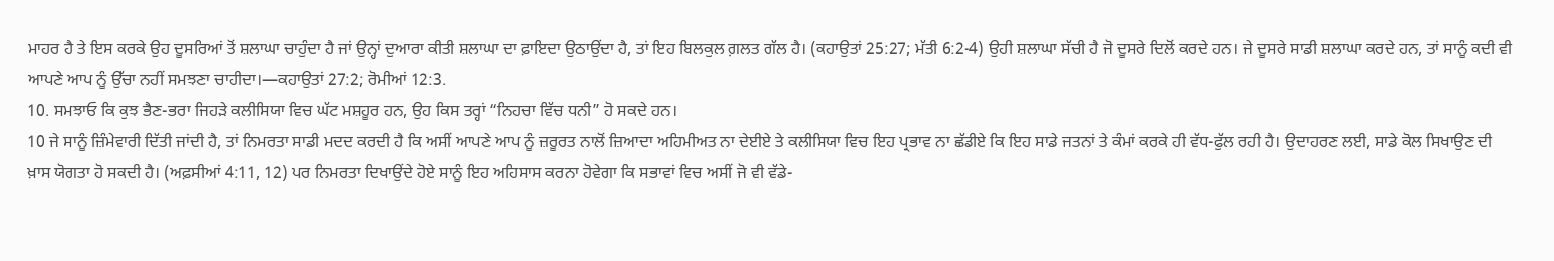ਮਾਹਰ ਹੈ ਤੇ ਇਸ ਕਰਕੇ ਉਹ ਦੂਸਰਿਆਂ ਤੋਂ ਸ਼ਲਾਘਾ ਚਾਹੁੰਦਾ ਹੈ ਜਾਂ ਉਨ੍ਹਾਂ ਦੁਆਰਾ ਕੀਤੀ ਸ਼ਲਾਘਾ ਦਾ ਫ਼ਾਇਦਾ ਉਠਾਉਂਦਾ ਹੈ, ਤਾਂ ਇਹ ਬਿਲਕੁਲ ਗ਼ਲਤ ਗੱਲ ਹੈ। (ਕਹਾਉਤਾਂ 25:27; ਮੱਤੀ 6:2-4) ਉਹੀ ਸ਼ਲਾਘਾ ਸੱਚੀ ਹੈ ਜੋ ਦੂਸਰੇ ਦਿਲੋਂ ਕਰਦੇ ਹਨ। ਜੇ ਦੂਸਰੇ ਸਾਡੀ ਸ਼ਲਾਘਾ ਕਰਦੇ ਹਨ, ਤਾਂ ਸਾਨੂੰ ਕਦੀ ਵੀ ਆਪਣੇ ਆਪ ਨੂੰ ਉੱਚਾ ਨਹੀਂ ਸਮਝਣਾ ਚਾਹੀਦਾ।—ਕਹਾਉਤਾਂ 27:2; ਰੋਮੀਆਂ 12:3.
10. ਸਮਝਾਓ ਕਿ ਕੁਝ ਭੈਣ-ਭਰਾ ਜਿਹੜੇ ਕਲੀਸਿਯਾ ਵਿਚ ਘੱਟ ਮਸ਼ਹੂਰ ਹਨ, ਉਹ ਕਿਸ ਤਰ੍ਹਾਂ “ਨਿਹਚਾ ਵਿੱਚ ਧਨੀ” ਹੋ ਸਕਦੇ ਹਨ।
10 ਜੇ ਸਾਨੂੰ ਜ਼ਿੰਮੇਵਾਰੀ ਦਿੱਤੀ ਜਾਂਦੀ ਹੈ, ਤਾਂ ਨਿਮਰਤਾ ਸਾਡੀ ਮਦਦ ਕਰਦੀ ਹੈ ਕਿ ਅਸੀਂ ਆਪਣੇ ਆਪ ਨੂੰ ਜ਼ਰੂਰਤ ਨਾਲੋਂ ਜ਼ਿਆਦਾ ਅਹਿਮੀਅਤ ਨਾ ਦੇਈਏ ਤੇ ਕਲੀਸਿਯਾ ਵਿਚ ਇਹ ਪ੍ਰਭਾਵ ਨਾ ਛੱਡੀਏ ਕਿ ਇਹ ਸਾਡੇ ਜਤਨਾਂ ਤੇ ਕੰਮਾਂ ਕਰਕੇ ਹੀ ਵੱਧ-ਫੁੱਲ ਰਹੀ ਹੈ। ਉਦਾਹਰਣ ਲਈ, ਸਾਡੇ ਕੋਲ ਸਿਖਾਉਣ ਦੀ ਖ਼ਾਸ ਯੋਗਤਾ ਹੋ ਸਕਦੀ ਹੈ। (ਅਫ਼ਸੀਆਂ 4:11, 12) ਪਰ ਨਿਮਰਤਾ ਦਿਖਾਉਂਦੇ ਹੋਏ ਸਾਨੂੰ ਇਹ ਅਹਿਸਾਸ ਕਰਨਾ ਹੋਵੇਗਾ ਕਿ ਸਭਾਵਾਂ ਵਿਚ ਅਸੀਂ ਜੋ ਵੀ ਵੱਡੇ-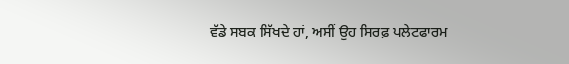ਵੱਡੇ ਸਬਕ ਸਿੱਖਦੇ ਹਾਂ, ਅਸੀਂ ਉਹ ਸਿਰਫ਼ ਪਲੇਟਫਾਰਮ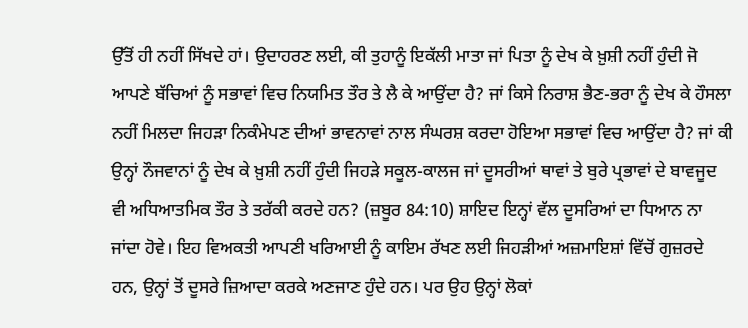ਉੱਤੋਂ ਹੀ ਨਹੀਂ ਸਿੱਖਦੇ ਹਾਂ। ਉਦਾਹਰਣ ਲਈ, ਕੀ ਤੁਹਾਨੂੰ ਇਕੱਲੀ ਮਾਤਾ ਜਾਂ ਪਿਤਾ ਨੂੰ ਦੇਖ ਕੇ ਖ਼ੁਸ਼ੀ ਨਹੀਂ ਹੁੰਦੀ ਜੋ ਆਪਣੇ ਬੱਚਿਆਂ ਨੂੰ ਸਭਾਵਾਂ ਵਿਚ ਨਿਯਮਿਤ ਤੌਰ ਤੇ ਲੈ ਕੇ ਆਉਂਦਾ ਹੈ? ਜਾਂ ਕਿਸੇ ਨਿਰਾਸ਼ ਭੈਣ-ਭਰਾ ਨੂੰ ਦੇਖ ਕੇ ਹੌਸਲਾ ਨਹੀਂ ਮਿਲਦਾ ਜਿਹੜਾ ਨਿਕੰਮੇਪਣ ਦੀਆਂ ਭਾਵਨਾਵਾਂ ਨਾਲ ਸੰਘਰਸ਼ ਕਰਦਾ ਹੋਇਆ ਸਭਾਵਾਂ ਵਿਚ ਆਉਂਦਾ ਹੈ? ਜਾਂ ਕੀ ਉਨ੍ਹਾਂ ਨੌਜਵਾਨਾਂ ਨੂੰ ਦੇਖ ਕੇ ਖ਼ੁਸ਼ੀ ਨਹੀਂ ਹੁੰਦੀ ਜਿਹੜੇ ਸਕੂਲ-ਕਾਲਜ ਜਾਂ ਦੂਸਰੀਆਂ ਥਾਵਾਂ ਤੇ ਬੁਰੇ ਪ੍ਰਭਾਵਾਂ ਦੇ ਬਾਵਜੂਦ ਵੀ ਅਧਿਆਤਮਿਕ ਤੌਰ ਤੇ ਤਰੱਕੀ ਕਰਦੇ ਹਨ? (ਜ਼ਬੂਰ 84:10) ਸ਼ਾਇਦ ਇਨ੍ਹਾਂ ਵੱਲ ਦੂਸਰਿਆਂ ਦਾ ਧਿਆਨ ਨਾ ਜਾਂਦਾ ਹੋਵੇ। ਇਹ ਵਿਅਕਤੀ ਆਪਣੀ ਖਰਿਆਈ ਨੂੰ ਕਾਇਮ ਰੱਖਣ ਲਈ ਜਿਹੜੀਆਂ ਅਜ਼ਮਾਇਸ਼ਾਂ ਵਿੱਚੋਂ ਗੁਜ਼ਰਦੇ ਹਨ, ਉਨ੍ਹਾਂ ਤੋਂ ਦੂਸਰੇ ਜ਼ਿਆਦਾ ਕਰਕੇ ਅਣਜਾਣ ਹੁੰਦੇ ਹਨ। ਪਰ ਉਹ ਉਨ੍ਹਾਂ ਲੋਕਾਂ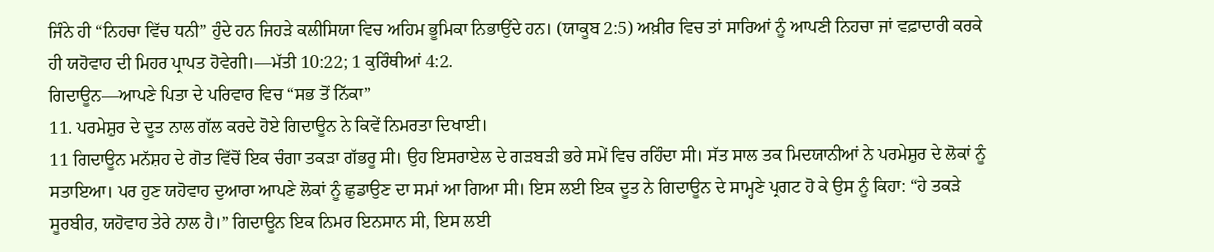ਜਿੰਨੇ ਹੀ “ਨਿਹਚਾ ਵਿੱਚ ਧਨੀ” ਹੁੰਦੇ ਹਨ ਜਿਹੜੇ ਕਲੀਸਿਯਾ ਵਿਚ ਅਹਿਮ ਭੂਮਿਕਾ ਨਿਭਾਉਂਦੇ ਹਨ। (ਯਾਕੂਬ 2:5) ਅਖ਼ੀਰ ਵਿਚ ਤਾਂ ਸਾਰਿਆਂ ਨੂੰ ਆਪਣੀ ਨਿਹਚਾ ਜਾਂ ਵਫ਼ਾਦਾਰੀ ਕਰਕੇ ਹੀ ਯਹੋਵਾਹ ਦੀ ਮਿਹਰ ਪ੍ਰਾਪਤ ਹੋਵੇਗੀ।—ਮੱਤੀ 10:22; 1 ਕੁਰਿੰਥੀਆਂ 4:2.
ਗਿਦਾਊਨ—ਆਪਣੇ ਪਿਤਾ ਦੇ ਪਰਿਵਾਰ ਵਿਚ “ਸਭ ਤੋਂ ਨਿੱਕਾ”
11. ਪਰਮੇਸ਼ੁਰ ਦੇ ਦੂਤ ਨਾਲ ਗੱਲ ਕਰਦੇ ਹੋਏ ਗਿਦਾਊਨ ਨੇ ਕਿਵੇਂ ਨਿਮਰਤਾ ਦਿਖਾਈ।
11 ਗਿਦਾਊਨ ਮਨੱਸ਼ਹ ਦੇ ਗੋਤ ਵਿੱਚੋਂ ਇਕ ਚੰਗਾ ਤਕੜਾ ਗੱਭਰੂ ਸੀ। ਉਹ ਇਸਰਾਏਲ ਦੇ ਗੜਬੜੀ ਭਰੇ ਸਮੇਂ ਵਿਚ ਰਹਿੰਦਾ ਸੀ। ਸੱਤ ਸਾਲ ਤਕ ਮਿਦਯਾਨੀਆਂ ਨੇ ਪਰਮੇਸ਼ੁਰ ਦੇ ਲੋਕਾਂ ਨੂੰ ਸਤਾਇਆ। ਪਰ ਹੁਣ ਯਹੋਵਾਹ ਦੁਆਰਾ ਆਪਣੇ ਲੋਕਾਂ ਨੂੰ ਛੁਡਾਉਣ ਦਾ ਸਮਾਂ ਆ ਗਿਆ ਸੀ। ਇਸ ਲਈ ਇਕ ਦੂਤ ਨੇ ਗਿਦਾਊਨ ਦੇ ਸਾਮ੍ਹਣੇ ਪ੍ਰਗਟ ਹੋ ਕੇ ਉਸ ਨੂੰ ਕਿਹਾ: “ਹੇ ਤਕੜੇ ਸੂਰਬੀਰ, ਯਹੋਵਾਹ ਤੇਰੇ ਨਾਲ ਹੈ।” ਗਿਦਾਊਨ ਇਕ ਨਿਮਰ ਇਨਸਾਨ ਸੀ, ਇਸ ਲਈ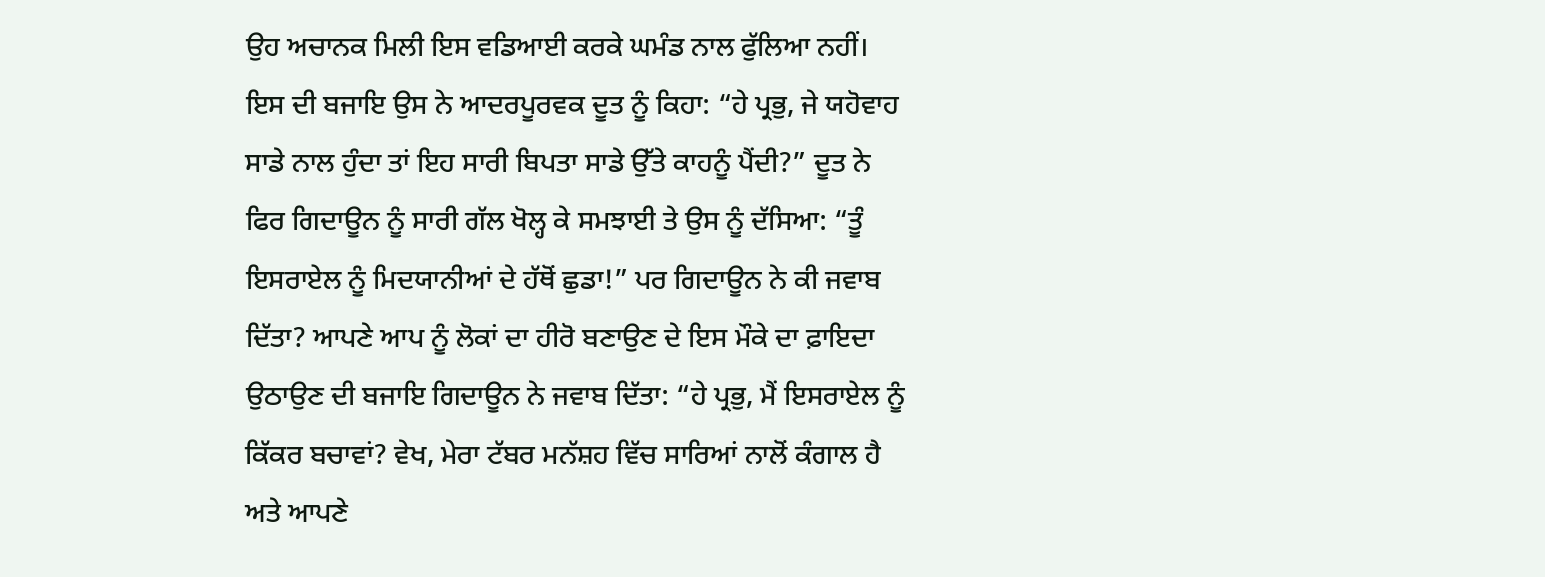ਉਹ ਅਚਾਨਕ ਮਿਲੀ ਇਸ ਵਡਿਆਈ ਕਰਕੇ ਘਮੰਡ ਨਾਲ ਫੁੱਲਿਆ ਨਹੀਂ। ਇਸ ਦੀ ਬਜਾਇ ਉਸ ਨੇ ਆਦਰਪੂਰਵਕ ਦੂਤ ਨੂੰ ਕਿਹਾ: “ਹੇ ਪ੍ਰਭੁ, ਜੇ ਯਹੋਵਾਹ ਸਾਡੇ ਨਾਲ ਹੁੰਦਾ ਤਾਂ ਇਹ ਸਾਰੀ ਬਿਪਤਾ ਸਾਡੇ ਉੱਤੇ ਕਾਹਨੂੰ ਪੈਂਦੀ?” ਦੂਤ ਨੇ ਫਿਰ ਗਿਦਾਊਨ ਨੂੰ ਸਾਰੀ ਗੱਲ ਖੋਲ੍ਹ ਕੇ ਸਮਝਾਈ ਤੇ ਉਸ ਨੂੰ ਦੱਸਿਆ: “ਤੂੰ ਇਸਰਾਏਲ ਨੂੰ ਮਿਦਯਾਨੀਆਂ ਦੇ ਹੱਥੋਂ ਛੁਡਾ!” ਪਰ ਗਿਦਾਊਨ ਨੇ ਕੀ ਜਵਾਬ ਦਿੱਤਾ? ਆਪਣੇ ਆਪ ਨੂੰ ਲੋਕਾਂ ਦਾ ਹੀਰੋ ਬਣਾਉਣ ਦੇ ਇਸ ਮੌਕੇ ਦਾ ਫ਼ਾਇਦਾ ਉਠਾਉਣ ਦੀ ਬਜਾਇ ਗਿਦਾਊਨ ਨੇ ਜਵਾਬ ਦਿੱਤਾ: “ਹੇ ਪ੍ਰਭੁ, ਮੈਂ ਇਸਰਾਏਲ ਨੂੰ ਕਿੱਕਰ ਬਚਾਵਾਂ? ਵੇਖ, ਮੇਰਾ ਟੱਬਰ ਮਨੱਸ਼ਹ ਵਿੱਚ ਸਾਰਿਆਂ ਨਾਲੋਂ ਕੰਗਾਲ ਹੈ ਅਤੇ ਆਪਣੇ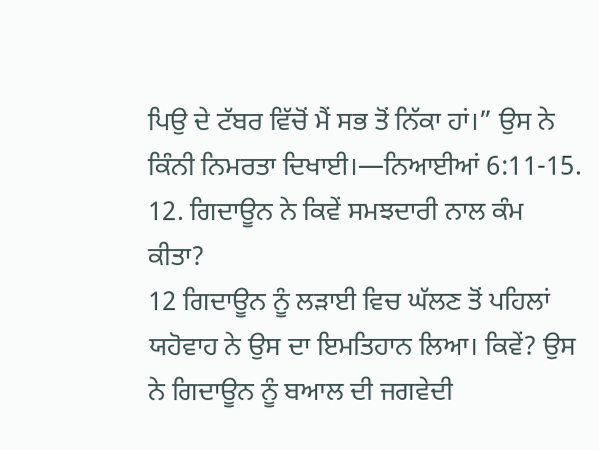ਪਿਉ ਦੇ ਟੱਬਰ ਵਿੱਚੋਂ ਮੈਂ ਸਭ ਤੋਂ ਨਿੱਕਾ ਹਾਂ।” ਉਸ ਨੇ ਕਿੰਨੀ ਨਿਮਰਤਾ ਦਿਖਾਈ।—ਨਿਆਈਆਂ 6:11-15.
12. ਗਿਦਾਊਨ ਨੇ ਕਿਵੇਂ ਸਮਝਦਾਰੀ ਨਾਲ ਕੰਮ ਕੀਤਾ?
12 ਗਿਦਾਊਨ ਨੂੰ ਲੜਾਈ ਵਿਚ ਘੱਲਣ ਤੋਂ ਪਹਿਲਾਂ ਯਹੋਵਾਹ ਨੇ ਉਸ ਦਾ ਇਮਤਿਹਾਨ ਲਿਆ। ਕਿਵੇਂ? ਉਸ ਨੇ ਗਿਦਾਊਨ ਨੂੰ ਬਆਲ ਦੀ ਜਗਵੇਦੀ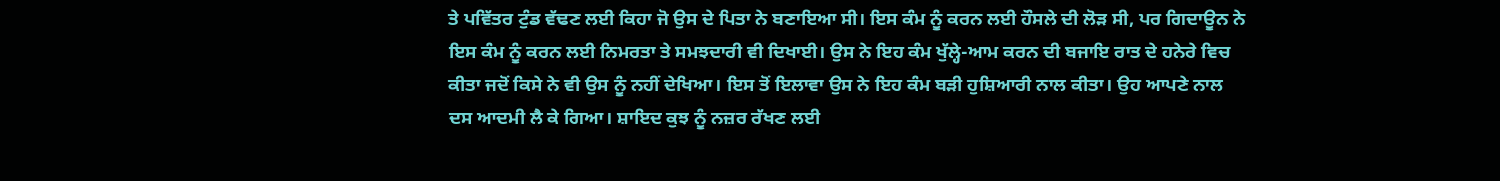ਤੇ ਪਵਿੱਤਰ ਟੁੰਡ ਵੱਢਣ ਲਈ ਕਿਹਾ ਜੋ ਉਸ ਦੇ ਪਿਤਾ ਨੇ ਬਣਾਇਆ ਸੀ। ਇਸ ਕੰਮ ਨੂੰ ਕਰਨ ਲਈ ਹੌਸਲੇ ਦੀ ਲੋੜ ਸੀ, ਪਰ ਗਿਦਾਊਨ ਨੇ ਇਸ ਕੰਮ ਨੂੰ ਕਰਨ ਲਈ ਨਿਮਰਤਾ ਤੇ ਸਮਝਦਾਰੀ ਵੀ ਦਿਖਾਈ। ਉਸ ਨੇ ਇਹ ਕੰਮ ਖੁੱਲ੍ਹੇ-ਆਮ ਕਰਨ ਦੀ ਬਜਾਇ ਰਾਤ ਦੇ ਹਨੇਰੇ ਵਿਚ ਕੀਤਾ ਜਦੋਂ ਕਿਸੇ ਨੇ ਵੀ ਉਸ ਨੂੰ ਨਹੀਂ ਦੇਖਿਆ। ਇਸ ਤੋਂ ਇਲਾਵਾ ਉਸ ਨੇ ਇਹ ਕੰਮ ਬੜੀ ਹੁਸ਼ਿਆਰੀ ਨਾਲ ਕੀਤਾ। ਉਹ ਆਪਣੇ ਨਾਲ ਦਸ ਆਦਮੀ ਲੈ ਕੇ ਗਿਆ। ਸ਼ਾਇਦ ਕੁਝ ਨੂੰ ਨਜ਼ਰ ਰੱਖਣ ਲਈ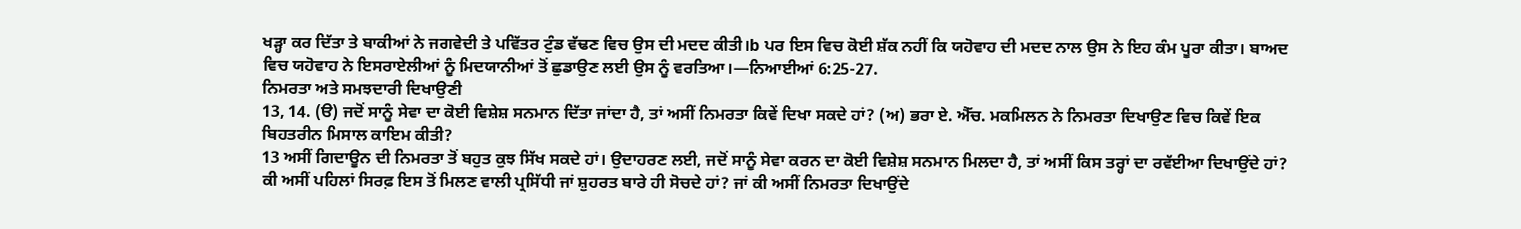ਖੜ੍ਹਾ ਕਰ ਦਿੱਤਾ ਤੇ ਬਾਕੀਆਂ ਨੇ ਜਗਵੇਦੀ ਤੇ ਪਵਿੱਤਰ ਟੁੰਡ ਵੱਢਣ ਵਿਚ ਉਸ ਦੀ ਮਦਦ ਕੀਤੀ।b ਪਰ ਇਸ ਵਿਚ ਕੋਈ ਸ਼ੱਕ ਨਹੀਂ ਕਿ ਯਹੋਵਾਹ ਦੀ ਮਦਦ ਨਾਲ ਉਸ ਨੇ ਇਹ ਕੰਮ ਪੂਰਾ ਕੀਤਾ। ਬਾਅਦ ਵਿਚ ਯਹੋਵਾਹ ਨੇ ਇਸਰਾਏਲੀਆਂ ਨੂੰ ਮਿਦਯਾਨੀਆਂ ਤੋਂ ਛੁਡਾਉਣ ਲਈ ਉਸ ਨੂੰ ਵਰਤਿਆ।—ਨਿਆਈਆਂ 6:25-27.
ਨਿਮਰਤਾ ਅਤੇ ਸਮਝਦਾਰੀ ਦਿਖਾਉਣੀ
13, 14. (ੳ) ਜਦੋਂ ਸਾਨੂੰ ਸੇਵਾ ਦਾ ਕੋਈ ਵਿਸ਼ੇਸ਼ ਸਨਮਾਨ ਦਿੱਤਾ ਜਾਂਦਾ ਹੈ, ਤਾਂ ਅਸੀਂ ਨਿਮਰਤਾ ਕਿਵੇਂ ਦਿਖਾ ਸਕਦੇ ਹਾਂ? (ਅ) ਭਰਾ ਏ. ਐੱਚ. ਮਕਮਿਲਨ ਨੇ ਨਿਮਰਤਾ ਦਿਖਾਉਣ ਵਿਚ ਕਿਵੇਂ ਇਕ ਬਿਹਤਰੀਨ ਮਿਸਾਲ ਕਾਇਮ ਕੀਤੀ?
13 ਅਸੀਂ ਗਿਦਾਊਨ ਦੀ ਨਿਮਰਤਾ ਤੋਂ ਬਹੁਤ ਕੁਝ ਸਿੱਖ ਸਕਦੇ ਹਾਂ। ਉਦਾਹਰਣ ਲਈ, ਜਦੋਂ ਸਾਨੂੰ ਸੇਵਾ ਕਰਨ ਦਾ ਕੋਈ ਵਿਸ਼ੇਸ਼ ਸਨਮਾਨ ਮਿਲਦਾ ਹੈ, ਤਾਂ ਅਸੀਂ ਕਿਸ ਤਰ੍ਹਾਂ ਦਾ ਰਵੱਈਆ ਦਿਖਾਉਂਦੇ ਹਾਂ? ਕੀ ਅਸੀਂ ਪਹਿਲਾਂ ਸਿਰਫ਼ ਇਸ ਤੋਂ ਮਿਲਣ ਵਾਲੀ ਪ੍ਰਸਿੱਧੀ ਜਾਂ ਸ਼ੁਹਰਤ ਬਾਰੇ ਹੀ ਸੋਚਦੇ ਹਾਂ? ਜਾਂ ਕੀ ਅਸੀਂ ਨਿਮਰਤਾ ਦਿਖਾਉਂਦੇ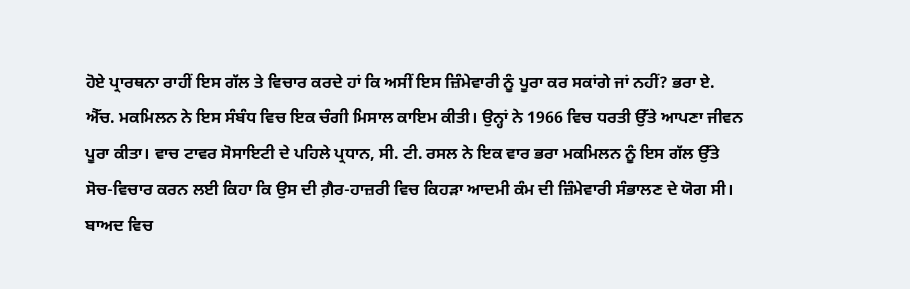ਹੋਏ ਪ੍ਰਾਰਥਨਾ ਰਾਹੀਂ ਇਸ ਗੱਲ ਤੇ ਵਿਚਾਰ ਕਰਦੇ ਹਾਂ ਕਿ ਅਸੀਂ ਇਸ ਜ਼ਿੰਮੇਵਾਰੀ ਨੂੰ ਪੂਰਾ ਕਰ ਸਕਾਂਗੇ ਜਾਂ ਨਹੀਂ? ਭਰਾ ਏ. ਐੱਚ. ਮਕਮਿਲਨ ਨੇ ਇਸ ਸੰਬੰਧ ਵਿਚ ਇਕ ਚੰਗੀ ਮਿਸਾਲ ਕਾਇਮ ਕੀਤੀ। ਉਨ੍ਹਾਂ ਨੇ 1966 ਵਿਚ ਧਰਤੀ ਉੱਤੇ ਆਪਣਾ ਜੀਵਨ ਪੂਰਾ ਕੀਤਾ। ਵਾਚ ਟਾਵਰ ਸੋਸਾਇਟੀ ਦੇ ਪਹਿਲੇ ਪ੍ਰਧਾਨ, ਸੀ. ਟੀ. ਰਸਲ ਨੇ ਇਕ ਵਾਰ ਭਰਾ ਮਕਮਿਲਨ ਨੂੰ ਇਸ ਗੱਲ ਉੱਤੇ ਸੋਚ-ਵਿਚਾਰ ਕਰਨ ਲਈ ਕਿਹਾ ਕਿ ਉਸ ਦੀ ਗ਼ੈਰ-ਹਾਜ਼ਰੀ ਵਿਚ ਕਿਹੜਾ ਆਦਮੀ ਕੰਮ ਦੀ ਜ਼ਿੰਮੇਵਾਰੀ ਸੰਭਾਲਣ ਦੇ ਯੋਗ ਸੀ। ਬਾਅਦ ਵਿਚ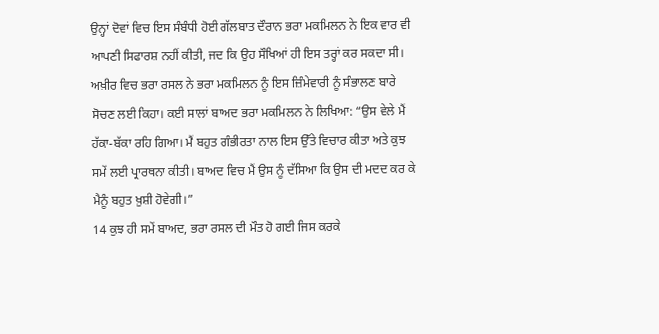ਉਨ੍ਹਾਂ ਦੋਵਾਂ ਵਿਚ ਇਸ ਸੰਬੰਧੀ ਹੋਈ ਗੱਲਬਾਤ ਦੌਰਾਨ ਭਰਾ ਮਕਮਿਲਨ ਨੇ ਇਕ ਵਾਰ ਵੀ ਆਪਣੀ ਸਿਫਾਰਸ਼ ਨਹੀਂ ਕੀਤੀ, ਜਦ ਕਿ ਉਹ ਸੌਖਿਆਂ ਹੀ ਇਸ ਤਰ੍ਹਾਂ ਕਰ ਸਕਦਾ ਸੀ। ਅਖ਼ੀਰ ਵਿਚ ਭਰਾ ਰਸਲ ਨੇ ਭਰਾ ਮਕਮਿਲਨ ਨੂੰ ਇਸ ਜ਼ਿੰਮੇਵਾਰੀ ਨੂੰ ਸੰਭਾਲਣ ਬਾਰੇ ਸੋਚਣ ਲਈ ਕਿਹਾ। ਕਈ ਸਾਲਾਂ ਬਾਅਦ ਭਰਾ ਮਕਮਿਲਨ ਨੇ ਲਿਖਿਆ: “ਉਸ ਵੇਲੇ ਮੈਂ ਹੱਕਾ-ਬੱਕਾ ਰਹਿ ਗਿਆ। ਮੈਂ ਬਹੁਤ ਗੰਭੀਰਤਾ ਨਾਲ ਇਸ ਉੱਤੇ ਵਿਚਾਰ ਕੀਤਾ ਅਤੇ ਕੁਝ ਸਮੇਂ ਲਈ ਪ੍ਰਾਰਥਨਾ ਕੀਤੀ। ਬਾਅਦ ਵਿਚ ਮੈਂ ਉਸ ਨੂੰ ਦੱਸਿਆ ਕਿ ਉਸ ਦੀ ਮਦਦ ਕਰ ਕੇ ਮੈਨੂੰ ਬਹੁਤ ਖ਼ੁਸ਼ੀ ਹੋਵੇਗੀ।”
14 ਕੁਝ ਹੀ ਸਮੇਂ ਬਾਅਦ, ਭਰਾ ਰਸਲ ਦੀ ਮੌਤ ਹੋ ਗਈ ਜਿਸ ਕਰਕੇ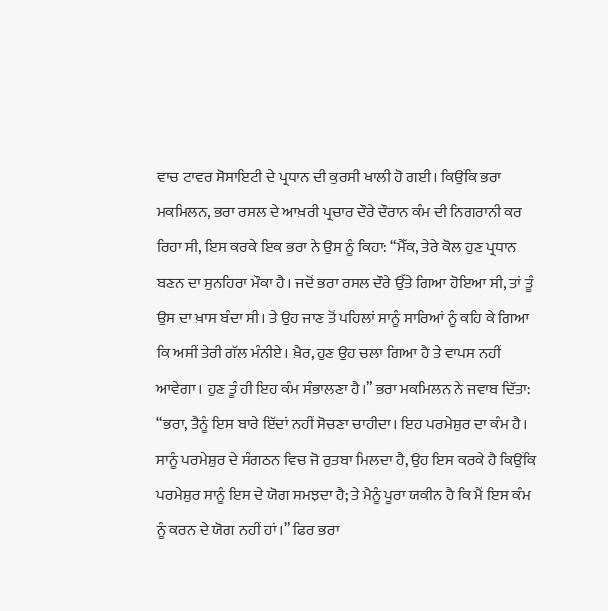ਵਾਚ ਟਾਵਰ ਸੋਸਾਇਟੀ ਦੇ ਪ੍ਰਧਾਨ ਦੀ ਕੁਰਸੀ ਖਾਲੀ ਹੋ ਗਈ। ਕਿਉਂਕਿ ਭਰਾ ਮਕਮਿਲਨ, ਭਰਾ ਰਸਲ ਦੇ ਆਖ਼ਰੀ ਪ੍ਰਚਾਰ ਦੌਰੇ ਦੌਰਾਨ ਕੰਮ ਦੀ ਨਿਗਰਾਨੀ ਕਰ ਰਿਹਾ ਸੀ, ਇਸ ਕਰਕੇ ਇਕ ਭਰਾ ਨੇ ਉਸ ਨੂੰ ਕਿਹਾ: “ਮੈੱਕ, ਤੇਰੇ ਕੋਲ ਹੁਣ ਪ੍ਰਧਾਨ ਬਣਨ ਦਾ ਸੁਨਹਿਰਾ ਮੌਕਾ ਹੈ। ਜਦੋਂ ਭਰਾ ਰਸਲ ਦੌਰੇ ਉੱਤੇ ਗਿਆ ਹੋਇਆ ਸੀ, ਤਾਂ ਤੂੰ ਉਸ ਦਾ ਖ਼ਾਸ ਬੰਦਾ ਸੀ। ਤੇ ਉਹ ਜਾਣ ਤੋਂ ਪਹਿਲਾਂ ਸਾਨੂੰ ਸਾਰਿਆਂ ਨੂੰ ਕਹਿ ਕੇ ਗਿਆ ਕਿ ਅਸੀਂ ਤੇਰੀ ਗੱਲ ਮੰਨੀਏ। ਖ਼ੈਰ, ਹੁਣ ਉਹ ਚਲਾ ਗਿਆ ਹੈ ਤੇ ਵਾਪਸ ਨਹੀਂ ਆਵੇਗਾ। ਹੁਣ ਤੂੰ ਹੀ ਇਹ ਕੰਮ ਸੰਭਾਲਣਾ ਹੈ।” ਭਰਾ ਮਕਮਿਲਨ ਨੇ ਜਵਾਬ ਦਿੱਤਾ: “ਭਰਾ, ਤੈਨੂੰ ਇਸ ਬਾਰੇ ਇੱਦਾਂ ਨਹੀਂ ਸੋਚਣਾ ਚਾਹੀਦਾ। ਇਹ ਪਰਮੇਸ਼ੁਰ ਦਾ ਕੰਮ ਹੈ। ਸਾਨੂੰ ਪਰਮੇਸ਼ੁਰ ਦੇ ਸੰਗਠਨ ਵਿਚ ਜੋ ਰੁਤਬਾ ਮਿਲਦਾ ਹੈ, ਉਹ ਇਸ ਕਰਕੇ ਹੈ ਕਿਉਂਕਿ ਪਰਮੇਸ਼ੁਰ ਸਾਨੂੰ ਇਸ ਦੇ ਯੋਗ ਸਮਝਦਾ ਹੈ; ਤੇ ਮੈਨੂੰ ਪੂਰਾ ਯਕੀਨ ਹੈ ਕਿ ਮੈਂ ਇਸ ਕੰਮ ਨੂੰ ਕਰਨ ਦੇ ਯੋਗ ਨਹੀਂ ਹਾਂ।” ਫਿਰ ਭਰਾ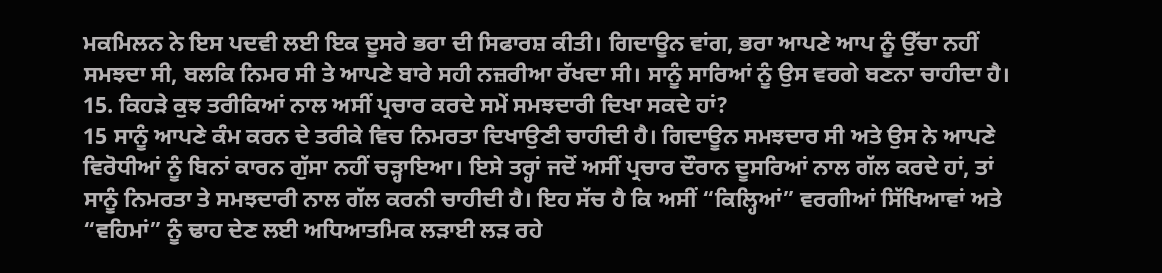ਮਕਮਿਲਨ ਨੇ ਇਸ ਪਦਵੀ ਲਈ ਇਕ ਦੂਸਰੇ ਭਰਾ ਦੀ ਸਿਫਾਰਸ਼ ਕੀਤੀ। ਗਿਦਾਊਨ ਵਾਂਗ, ਭਰਾ ਆਪਣੇ ਆਪ ਨੂੰ ਉੱਚਾ ਨਹੀਂ ਸਮਝਦਾ ਸੀ, ਬਲਕਿ ਨਿਮਰ ਸੀ ਤੇ ਆਪਣੇ ਬਾਰੇ ਸਹੀ ਨਜ਼ਰੀਆ ਰੱਖਦਾ ਸੀ। ਸਾਨੂੰ ਸਾਰਿਆਂ ਨੂੰ ਉਸ ਵਰਗੇ ਬਣਨਾ ਚਾਹੀਦਾ ਹੈ।
15. ਕਿਹੜੇ ਕੁਝ ਤਰੀਕਿਆਂ ਨਾਲ ਅਸੀਂ ਪ੍ਰਚਾਰ ਕਰਦੇ ਸਮੇਂ ਸਮਝਦਾਰੀ ਦਿਖਾ ਸਕਦੇ ਹਾਂ?
15 ਸਾਨੂੰ ਆਪਣੇ ਕੰਮ ਕਰਨ ਦੇ ਤਰੀਕੇ ਵਿਚ ਨਿਮਰਤਾ ਦਿਖਾਉਣੀ ਚਾਹੀਦੀ ਹੈ। ਗਿਦਾਊਨ ਸਮਝਦਾਰ ਸੀ ਅਤੇ ਉਸ ਨੇ ਆਪਣੇ ਵਿਰੋਧੀਆਂ ਨੂੰ ਬਿਨਾਂ ਕਾਰਨ ਗੁੱਸਾ ਨਹੀਂ ਚੜ੍ਹਾਇਆ। ਇਸੇ ਤਰ੍ਹਾਂ ਜਦੋਂ ਅਸੀਂ ਪ੍ਰਚਾਰ ਦੌਰਾਨ ਦੂਸਰਿਆਂ ਨਾਲ ਗੱਲ ਕਰਦੇ ਹਾਂ, ਤਾਂ ਸਾਨੂੰ ਨਿਮਰਤਾ ਤੇ ਸਮਝਦਾਰੀ ਨਾਲ ਗੱਲ ਕਰਨੀ ਚਾਹੀਦੀ ਹੈ। ਇਹ ਸੱਚ ਹੈ ਕਿ ਅਸੀਂ “ਕਿਲ੍ਹਿਆਂ” ਵਰਗੀਆਂ ਸਿੱਖਿਆਵਾਂ ਅਤੇ “ਵਹਿਮਾਂ” ਨੂੰ ਢਾਹ ਦੇਣ ਲਈ ਅਧਿਆਤਮਿਕ ਲੜਾਈ ਲੜ ਰਹੇ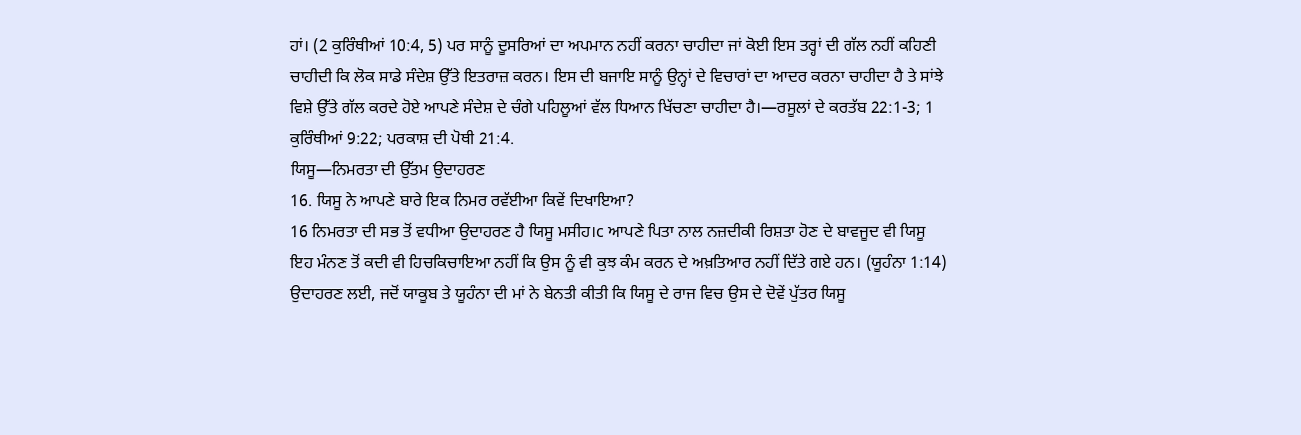ਹਾਂ। (2 ਕੁਰਿੰਥੀਆਂ 10:4, 5) ਪਰ ਸਾਨੂੰ ਦੂਸਰਿਆਂ ਦਾ ਅਪਮਾਨ ਨਹੀਂ ਕਰਨਾ ਚਾਹੀਦਾ ਜਾਂ ਕੋਈ ਇਸ ਤਰ੍ਹਾਂ ਦੀ ਗੱਲ ਨਹੀਂ ਕਹਿਣੀ ਚਾਹੀਦੀ ਕਿ ਲੋਕ ਸਾਡੇ ਸੰਦੇਸ਼ ਉੱਤੇ ਇਤਰਾਜ਼ ਕਰਨ। ਇਸ ਦੀ ਬਜਾਇ ਸਾਨੂੰ ਉਨ੍ਹਾਂ ਦੇ ਵਿਚਾਰਾਂ ਦਾ ਆਦਰ ਕਰਨਾ ਚਾਹੀਦਾ ਹੈ ਤੇ ਸਾਂਝੇ ਵਿਸ਼ੇ ਉੱਤੇ ਗੱਲ ਕਰਦੇ ਹੋਏ ਆਪਣੇ ਸੰਦੇਸ਼ ਦੇ ਚੰਗੇ ਪਹਿਲੂਆਂ ਵੱਲ ਧਿਆਨ ਖਿੱਚਣਾ ਚਾਹੀਦਾ ਹੈ।—ਰਸੂਲਾਂ ਦੇ ਕਰਤੱਬ 22:1-3; 1 ਕੁਰਿੰਥੀਆਂ 9:22; ਪਰਕਾਸ਼ ਦੀ ਪੋਥੀ 21:4.
ਯਿਸੂ—ਨਿਮਰਤਾ ਦੀ ਉੱਤਮ ਉਦਾਹਰਣ
16. ਯਿਸੂ ਨੇ ਆਪਣੇ ਬਾਰੇ ਇਕ ਨਿਮਰ ਰਵੱਈਆ ਕਿਵੇਂ ਦਿਖਾਇਆ?
16 ਨਿਮਰਤਾ ਦੀ ਸਭ ਤੋਂ ਵਧੀਆ ਉਦਾਹਰਣ ਹੈ ਯਿਸੂ ਮਸੀਹ।c ਆਪਣੇ ਪਿਤਾ ਨਾਲ ਨਜ਼ਦੀਕੀ ਰਿਸ਼ਤਾ ਹੋਣ ਦੇ ਬਾਵਜੂਦ ਵੀ ਯਿਸੂ ਇਹ ਮੰਨਣ ਤੋਂ ਕਦੀ ਵੀ ਹਿਚਕਿਚਾਇਆ ਨਹੀਂ ਕਿ ਉਸ ਨੂੰ ਵੀ ਕੁਝ ਕੰਮ ਕਰਨ ਦੇ ਅਖ਼ਤਿਆਰ ਨਹੀਂ ਦਿੱਤੇ ਗਏ ਹਨ। (ਯੂਹੰਨਾ 1:14) ਉਦਾਹਰਣ ਲਈ, ਜਦੋਂ ਯਾਕੂਬ ਤੇ ਯੂਹੰਨਾ ਦੀ ਮਾਂ ਨੇ ਬੇਨਤੀ ਕੀਤੀ ਕਿ ਯਿਸੂ ਦੇ ਰਾਜ ਵਿਚ ਉਸ ਦੇ ਦੋਵੇਂ ਪੁੱਤਰ ਯਿਸੂ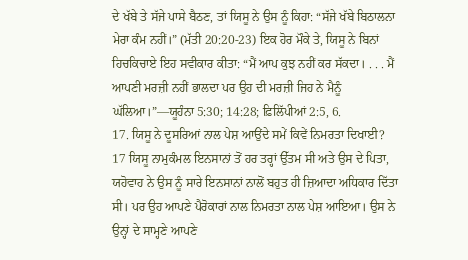ਦੇ ਖੱਬੇ ਤੇ ਸੱਜੇ ਪਾਸੇ ਬੈਠਣ, ਤਾਂ ਯਿਸੂ ਨੇ ਉਸ ਨੂੰ ਕਿਹਾ: “ਸੱਜੇ ਖੱਬੇ ਬਿਠਾਲਨਾ ਮੇਰਾ ਕੰਮ ਨਹੀਂ।” (ਮੱਤੀ 20:20-23) ਇਕ ਹੋਰ ਮੌਕੇ ਤੇ, ਯਿਸੂ ਨੇ ਬਿਨਾਂ ਹਿਚਕਿਚਾਏ ਇਹ ਸਵੀਕਾਰ ਕੀਤਾ: “ਮੈਂ ਆਪ ਕੁਝ ਨਹੀਂ ਕਰ ਸੱਕਦਾ। . . . ਮੈਂ ਆਪਣੀ ਮਰਜ਼ੀ ਨਹੀਂ ਭਾਲਦਾ ਪਰ ਉਹ ਦੀ ਮਰਜ਼ੀ ਜਿਹ ਨੇ ਮੈਨੂੰ ਘੱਲਿਆ।”—ਯੂਹੰਨਾ 5:30; 14:28; ਫ਼ਿਲਿੱਪੀਆਂ 2:5, 6.
17. ਯਿਸੂ ਨੇ ਦੂਸਰਿਆਂ ਨਾਲ ਪੇਸ਼ ਆਉਂਦੇ ਸਮੇਂ ਕਿਵੇਂ ਨਿਮਰਤਾ ਦਿਖਾਈ?
17 ਯਿਸੂ ਨਾਮੁਕੰਮਲ ਇਨਸਾਨਾਂ ਤੋਂ ਹਰ ਤਰ੍ਹਾਂ ਉੱਤਮ ਸੀ ਅਤੇ ਉਸ ਦੇ ਪਿਤਾ, ਯਹੋਵਾਹ ਨੇ ਉਸ ਨੂੰ ਸਾਰੇ ਇਨਸਾਨਾਂ ਨਾਲੋਂ ਬਹੁਤ ਹੀ ਜ਼ਿਆਦਾ ਅਧਿਕਾਰ ਦਿੱਤਾ ਸੀ। ਪਰ ਉਹ ਆਪਣੇ ਪੈਰੋਕਾਰਾਂ ਨਾਲ ਨਿਮਰਤਾ ਨਾਲ ਪੇਸ਼ ਆਇਆ। ਉਸ ਨੇ ਉਨ੍ਹਾਂ ਦੇ ਸਾਮ੍ਹਣੇ ਆਪਣੇ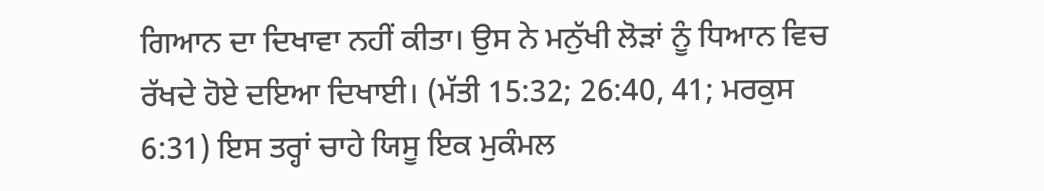ਗਿਆਨ ਦਾ ਦਿਖਾਵਾ ਨਹੀਂ ਕੀਤਾ। ਉਸ ਨੇ ਮਨੁੱਖੀ ਲੋੜਾਂ ਨੂੰ ਧਿਆਨ ਵਿਚ ਰੱਖਦੇ ਹੋਏ ਦਇਆ ਦਿਖਾਈ। (ਮੱਤੀ 15:32; 26:40, 41; ਮਰਕੁਸ 6:31) ਇਸ ਤਰ੍ਹਾਂ ਚਾਹੇ ਯਿਸੂ ਇਕ ਮੁਕੰਮਲ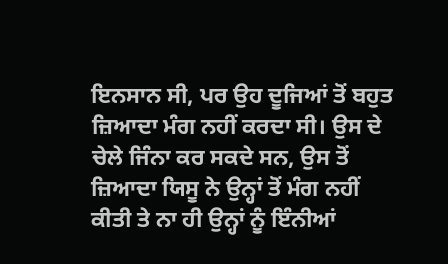ਇਨਸਾਨ ਸੀ, ਪਰ ਉਹ ਦੂਜਿਆਂ ਤੋਂ ਬਹੁਤ ਜ਼ਿਆਦਾ ਮੰਗ ਨਹੀਂ ਕਰਦਾ ਸੀ। ਉਸ ਦੇ ਚੇਲੇ ਜਿੰਨਾ ਕਰ ਸਕਦੇ ਸਨ, ਉਸ ਤੋਂ ਜ਼ਿਆਦਾ ਯਿਸੂ ਨੇ ਉਨ੍ਹਾਂ ਤੋਂ ਮੰਗ ਨਹੀਂ ਕੀਤੀ ਤੇ ਨਾ ਹੀ ਉਨ੍ਹਾਂ ਨੂੰ ਇੰਨੀਆਂ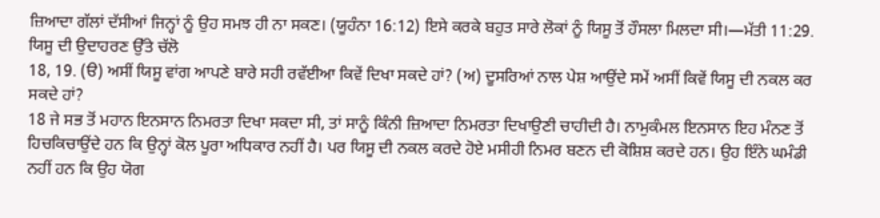ਜ਼ਿਆਦਾ ਗੱਲਾਂ ਦੱਸੀਆਂ ਜਿਨ੍ਹਾਂ ਨੂੰ ਉਹ ਸਮਝ ਹੀ ਨਾ ਸਕਣ। (ਯੂਹੰਨਾ 16:12) ਇਸੇ ਕਰਕੇ ਬਹੁਤ ਸਾਰੇ ਲੋਕਾਂ ਨੂੰ ਯਿਸੂ ਤੋਂ ਹੌਸਲਾ ਮਿਲਦਾ ਸੀ।—ਮੱਤੀ 11:29.
ਯਿਸੂ ਦੀ ਉਦਾਹਰਣ ਉੱਤੇ ਚੱਲੋ
18, 19. (ੳ) ਅਸੀਂ ਯਿਸੂ ਵਾਂਗ ਆਪਣੇ ਬਾਰੇ ਸਹੀ ਰਵੱਈਆ ਕਿਵੇਂ ਦਿਖਾ ਸਕਦੇ ਹਾਂ? (ਅ) ਦੂਸਰਿਆਂ ਨਾਲ ਪੇਸ਼ ਆਉਂਦੇ ਸਮੇਂ ਅਸੀਂ ਕਿਵੇਂ ਯਿਸੂ ਦੀ ਨਕਲ ਕਰ ਸਕਦੇ ਹਾਂ?
18 ਜੇ ਸਭ ਤੋਂ ਮਹਾਨ ਇਨਸਾਨ ਨਿਮਰਤਾ ਦਿਖਾ ਸਕਦਾ ਸੀ, ਤਾਂ ਸਾਨੂੰ ਕਿੰਨੀ ਜ਼ਿਆਦਾ ਨਿਮਰਤਾ ਦਿਖਾਉਣੀ ਚਾਹੀਦੀ ਹੈ। ਨਾਮੁਕੰਮਲ ਇਨਸਾਨ ਇਹ ਮੰਨਣ ਤੋਂ ਹਿਚਕਿਚਾਉਂਦੇ ਹਨ ਕਿ ਉਨ੍ਹਾਂ ਕੋਲ ਪੂਰਾ ਅਧਿਕਾਰ ਨਹੀਂ ਹੈ। ਪਰ ਯਿਸੂ ਦੀ ਨਕਲ ਕਰਦੇ ਹੋਏ ਮਸੀਹੀ ਨਿਮਰ ਬਣਨ ਦੀ ਕੋਸ਼ਿਸ਼ ਕਰਦੇ ਹਨ। ਉਹ ਇੰਨੇ ਘਮੰਡੀ ਨਹੀਂ ਹਨ ਕਿ ਉਹ ਯੋਗ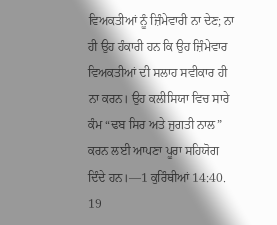ਵਿਅਕਤੀਆਂ ਨੂੰ ਜ਼ਿੰਮੇਵਾਰੀ ਨਾ ਦੇਣ; ਨਾ ਹੀ ਉਹ ਹੰਕਾਰੀ ਹਨ ਕਿ ਉਹ ਜ਼ਿੰਮੇਵਾਰ ਵਿਅਕਤੀਆਂ ਦੀ ਸਲਾਹ ਸਵੀਕਾਰ ਹੀ ਨਾ ਕਰਨ। ਉਹ ਕਲੀਸਿਯਾ ਵਿਚ ਸਾਰੇ ਕੰਮ “ਢਬ ਸਿਰ ਅਤੇ ਜੁਗਤੀ ਨਾਲ” ਕਰਨ ਲਈ ਆਪਣਾ ਪੂਰਾ ਸਹਿਯੋਗ ਦਿੰਦੇ ਹਨ।—1 ਕੁਰਿੰਥੀਆਂ 14:40.
19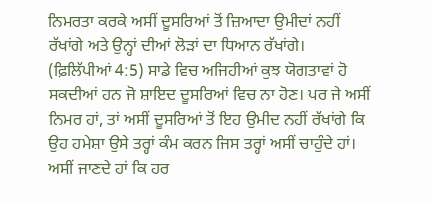ਨਿਮਰਤਾ ਕਰਕੇ ਅਸੀਂ ਦੂਸਰਿਆਂ ਤੋਂ ਜ਼ਿਆਦਾ ਉਮੀਦਾਂ ਨਹੀਂ ਰੱਖਾਂਗੇ ਅਤੇ ਉਨ੍ਹਾਂ ਦੀਆਂ ਲੋੜਾਂ ਦਾ ਧਿਆਨ ਰੱਖਾਂਗੇ। (ਫ਼ਿਲਿੱਪੀਆਂ 4:5) ਸਾਡੇ ਵਿਚ ਅਜਿਹੀਆਂ ਕੁਝ ਯੋਗਤਾਵਾਂ ਹੋ ਸਕਦੀਆਂ ਹਨ ਜੋ ਸ਼ਾਇਦ ਦੂਸਰਿਆਂ ਵਿਚ ਨਾ ਹੋਣ। ਪਰ ਜੇ ਅਸੀਂ ਨਿਮਰ ਹਾਂ, ਤਾਂ ਅਸੀਂ ਦੂਸਰਿਆਂ ਤੋਂ ਇਹ ਉਮੀਦ ਨਹੀਂ ਰੱਖਾਂਗੇ ਕਿ ਉਹ ਹਮੇਸ਼ਾ ਉਸੇ ਤਰ੍ਹਾਂ ਕੰਮ ਕਰਨ ਜਿਸ ਤਰ੍ਹਾਂ ਅਸੀਂ ਚਾਹੁੰਦੇ ਹਾਂ। ਅਸੀਂ ਜਾਣਦੇ ਹਾਂ ਕਿ ਹਰ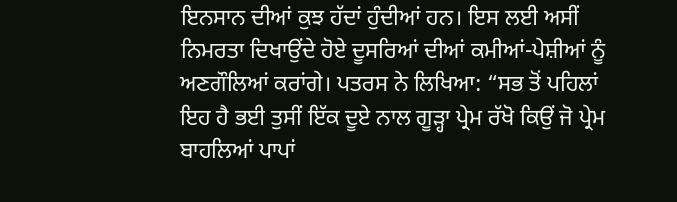ਇਨਸਾਨ ਦੀਆਂ ਕੁਝ ਹੱਦਾਂ ਹੁੰਦੀਆਂ ਹਨ। ਇਸ ਲਈ ਅਸੀਂ ਨਿਮਰਤਾ ਦਿਖਾਉਂਦੇ ਹੋਏ ਦੂਸਰਿਆਂ ਦੀਆਂ ਕਮੀਆਂ-ਪੇਸ਼ੀਆਂ ਨੂੰ ਅਣਗੌਲਿਆਂ ਕਰਾਂਗੇ। ਪਤਰਸ ਨੇ ਲਿਖਿਆ: “ਸਭ ਤੋਂ ਪਹਿਲਾਂ ਇਹ ਹੈ ਭਈ ਤੁਸੀਂ ਇੱਕ ਦੂਏ ਨਾਲ ਗੂੜ੍ਹਾ ਪ੍ਰੇਮ ਰੱਖੋ ਕਿਉਂ ਜੋ ਪ੍ਰੇਮ ਬਾਹਲਿਆਂ ਪਾਪਾਂ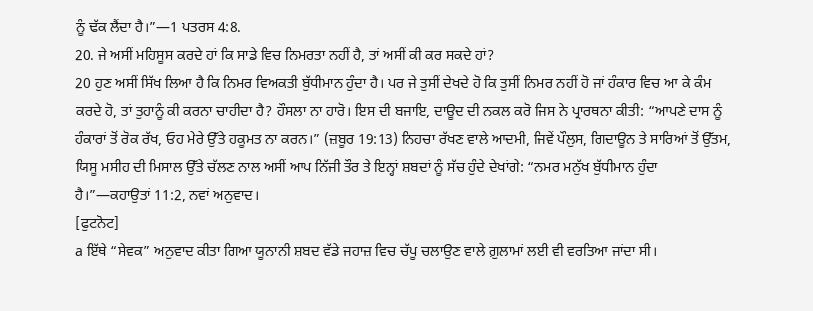ਨੂੰ ਢੱਕ ਲੈਂਦਾ ਹੈ।”—1 ਪਤਰਸ 4:8.
20. ਜੇ ਅਸੀਂ ਮਹਿਸੂਸ ਕਰਦੇ ਹਾਂ ਕਿ ਸਾਡੇ ਵਿਚ ਨਿਮਰਤਾ ਨਹੀਂ ਹੈ, ਤਾਂ ਅਸੀਂ ਕੀ ਕਰ ਸਕਦੇ ਹਾਂ?
20 ਹੁਣ ਅਸੀਂ ਸਿੱਖ ਲਿਆ ਹੈ ਕਿ ਨਿਮਰ ਵਿਅਕਤੀ ਬੁੱਧੀਮਾਨ ਹੁੰਦਾ ਹੈ। ਪਰ ਜੇ ਤੁਸੀਂ ਦੇਖਦੇ ਹੋ ਕਿ ਤੁਸੀਂ ਨਿਮਰ ਨਹੀਂ ਹੋ ਜਾਂ ਹੰਕਾਰ ਵਿਚ ਆ ਕੇ ਕੰਮ ਕਰਦੇ ਹੋ, ਤਾਂ ਤੁਹਾਨੂੰ ਕੀ ਕਰਨਾ ਚਾਹੀਦਾ ਹੈ? ਹੌਸਲਾ ਨਾ ਹਾਰੋ। ਇਸ ਦੀ ਬਜਾਇ, ਦਾਊਦ ਦੀ ਨਕਲ ਕਰੋ ਜਿਸ ਨੇ ਪ੍ਰਾਰਥਨਾ ਕੀਤੀ: “ਆਪਣੇ ਦਾਸ ਨੂੰ ਹੰਕਾਰਾਂ ਤੋਂ ਰੋਕ ਰੱਖ, ਓਹ ਮੇਰੇ ਉੱਤੇ ਹਕੂਮਤ ਨਾ ਕਰਨ।” (ਜ਼ਬੂਰ 19:13) ਨਿਹਚਾ ਰੱਖਣ ਵਾਲੇ ਆਦਮੀ, ਜਿਵੇਂ ਪੌਲੁਸ, ਗਿਦਾਊਨ ਤੇ ਸਾਰਿਆਂ ਤੋਂ ਉੱਤਮ, ਯਿਸੂ ਮਸੀਹ ਦੀ ਮਿਸਾਲ ਉੱਤੇ ਚੱਲਣ ਨਾਲ ਅਸੀਂ ਆਪ ਨਿੱਜੀ ਤੌਰ ਤੇ ਇਨ੍ਹਾਂ ਸ਼ਬਦਾਂ ਨੂੰ ਸੱਚ ਹੁੰਦੇ ਦੇਖਾਂਗੇ: “ਨਮਰ ਮਨੁੱਖ ਬੁੱਧੀਮਾਨ ਹੁੰਦਾ ਹੈ।”—ਕਹਾਉਤਾਂ 11:2, ਨਵਾਂ ਅਨੁਵਾਦ।
[ਫੁਟਨੋਟ]
a ਇੱਥੇ “ਸੇਵਕ” ਅਨੁਵਾਦ ਕੀਤਾ ਗਿਆ ਯੂਨਾਨੀ ਸ਼ਬਦ ਵੱਡੇ ਜਹਾਜ਼ ਵਿਚ ਚੱਪੂ ਚਲਾਉਣ ਵਾਲੇ ਗ਼ੁਲਾਮਾਂ ਲਈ ਵੀ ਵਰਤਿਆ ਜਾਂਦਾ ਸੀ।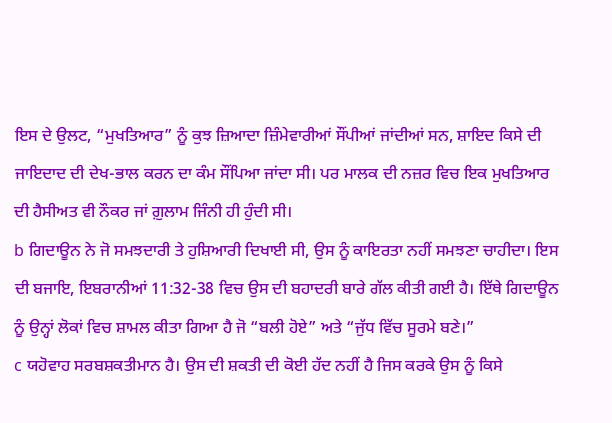ਇਸ ਦੇ ਉਲਟ, “ਮੁਖਤਿਆਰ” ਨੂੰ ਕੁਝ ਜ਼ਿਆਦਾ ਜ਼ਿੰਮੇਵਾਰੀਆਂ ਸੌਂਪੀਆਂ ਜਾਂਦੀਆਂ ਸਨ, ਸ਼ਾਇਦ ਕਿਸੇ ਦੀ ਜਾਇਦਾਦ ਦੀ ਦੇਖ-ਭਾਲ ਕਰਨ ਦਾ ਕੰਮ ਸੌਂਪਿਆ ਜਾਂਦਾ ਸੀ। ਪਰ ਮਾਲਕ ਦੀ ਨਜ਼ਰ ਵਿਚ ਇਕ ਮੁਖਤਿਆਰ ਦੀ ਹੈਸੀਅਤ ਵੀ ਨੌਕਰ ਜਾਂ ਗ਼ੁਲਾਮ ਜਿੰਨੀ ਹੀ ਹੁੰਦੀ ਸੀ।
b ਗਿਦਾਊਨ ਨੇ ਜੋ ਸਮਝਦਾਰੀ ਤੇ ਹੁਸ਼ਿਆਰੀ ਦਿਖਾਈ ਸੀ, ਉਸ ਨੂੰ ਕਾਇਰਤਾ ਨਹੀਂ ਸਮਝਣਾ ਚਾਹੀਦਾ। ਇਸ ਦੀ ਬਜਾਇ, ਇਬਰਾਨੀਆਂ 11:32-38 ਵਿਚ ਉਸ ਦੀ ਬਹਾਦਰੀ ਬਾਰੇ ਗੱਲ ਕੀਤੀ ਗਈ ਹੈ। ਇੱਥੇ ਗਿਦਾਊਨ ਨੂੰ ਉਨ੍ਹਾਂ ਲੋਕਾਂ ਵਿਚ ਸ਼ਾਮਲ ਕੀਤਾ ਗਿਆ ਹੈ ਜੋ “ਬਲੀ ਹੋਏ” ਅਤੇ “ਜੁੱਧ ਵਿੱਚ ਸੂਰਮੇ ਬਣੇ।”
c ਯਹੋਵਾਹ ਸਰਬਸ਼ਕਤੀਮਾਨ ਹੈ। ਉਸ ਦੀ ਸ਼ਕਤੀ ਦੀ ਕੋਈ ਹੱਦ ਨਹੀਂ ਹੈ ਜਿਸ ਕਰਕੇ ਉਸ ਨੂੰ ਕਿਸੇ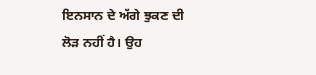ਇਨਸਾਨ ਦੇ ਅੱਗੇ ਝੁਕਣ ਦੀ ਲੋੜ ਨਹੀਂ ਹੈ। ਉਹ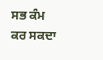ਸਭ ਕੰਮ ਕਰ ਸਕਦਾ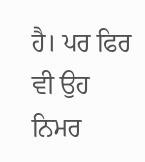ਹੈ। ਪਰ ਫਿਰ ਵੀ ਉਹ ਨਿਮਰ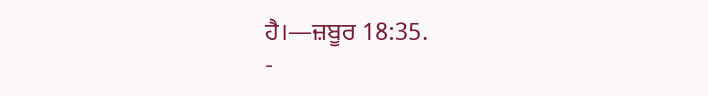ਹੈ।—ਜ਼ਬੂਰ 18:35.
-